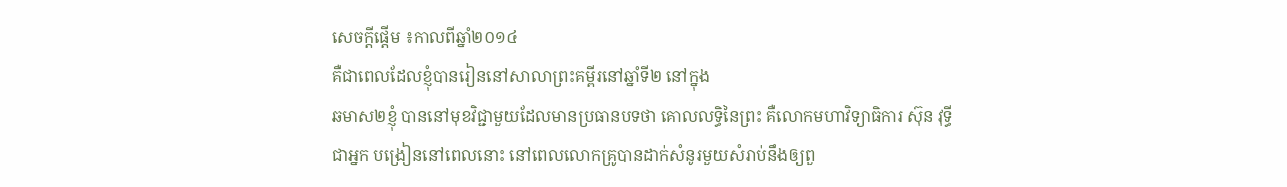សេចក្តីផ្តើម ៖កាលពីឆ្នាំ២០១៤
គឺជាពេលដែលខ្ញុំបានរៀននៅសាលាព្រះគម្ពីរនៅឆ្នាំទី២ នៅក្នុង
ឆមាស២ខ្ញុំ បាននៅមុខវិជ្ជាមួយដែលមានប្រធានបទថា គោលលទ្ធិនៃព្រះ គឺលោកមហាវិទ្យាធិការ ស៊ុន វុទ្ធីជាអ្នក បង្រៀននៅពេលនោះ នៅពេលលោកគ្រូបានដាក់សំនូរមួយសំរាប់នឹងឲ្យពួ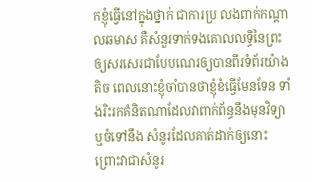កខ្ញុំធ្វើនៅក្នុងថ្នាក់ ជាការប្រ លងពាក់កណ្តាលឆមាស គឺសំនួរទាក់ទងគោលលទ្ធិនៃព្រះ ឲ្យសរសេរជាបែបណេរឲ្យបានពីរទំព័រយ៉ាង តិច ពេលនោះខ្ញុំចាំបានថាខ្ញុំខំធ្វើមែនទែន ទាំងរិះរកគំនិតណាដែលវាពាក់ព័ន្ធនឹងមុនវិទ្យា ឬចំទៅនឹង សំនូរដែលគាត់ដាក់ឲ្យនោះ ព្រោះវាជាសំនូរ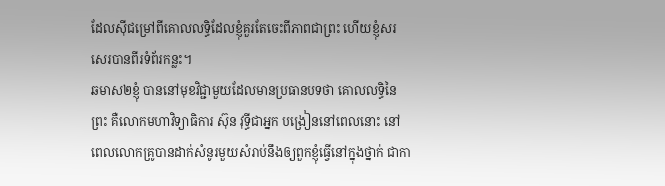ដែលស៊ីជម្រៅពីគោលលទ្ធិដែលខ្ញុំគួរតែចេះពីភាពជាព្រះ ហើយខ្ញុំសរសេរបានពីរទំព័រកន្លះ។
ឆមាស២ខ្ញុំ បាននៅមុខវិជ្ជាមួយដែលមានប្រធានបទថា គោលលទ្ធិនៃព្រះ គឺលោកមហាវិទ្យាធិការ ស៊ុន វុទ្ធីជាអ្នក បង្រៀននៅពេលនោះ នៅពេលលោកគ្រូបានដាក់សំនូរមួយសំរាប់នឹងឲ្យពួកខ្ញុំធ្វើនៅក្នុងថ្នាក់ ជាកា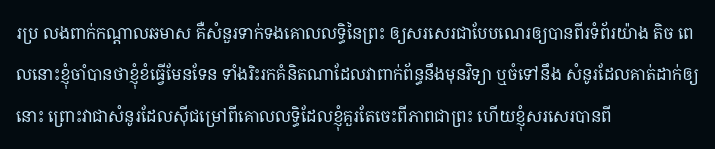រប្រ លងពាក់កណ្តាលឆមាស គឺសំនួរទាក់ទងគោលលទ្ធិនៃព្រះ ឲ្យសរសេរជាបែបណេរឲ្យបានពីរទំព័រយ៉ាង តិច ពេលនោះខ្ញុំចាំបានថាខ្ញុំខំធ្វើមែនទែន ទាំងរិះរកគំនិតណាដែលវាពាក់ព័ន្ធនឹងមុនវិទ្យា ឬចំទៅនឹង សំនូរដែលគាត់ដាក់ឲ្យនោះ ព្រោះវាជាសំនូរដែលស៊ីជម្រៅពីគោលលទ្ធិដែលខ្ញុំគួរតែចេះពីភាពជាព្រះ ហើយខ្ញុំសរសេរបានពី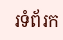រទំព័រក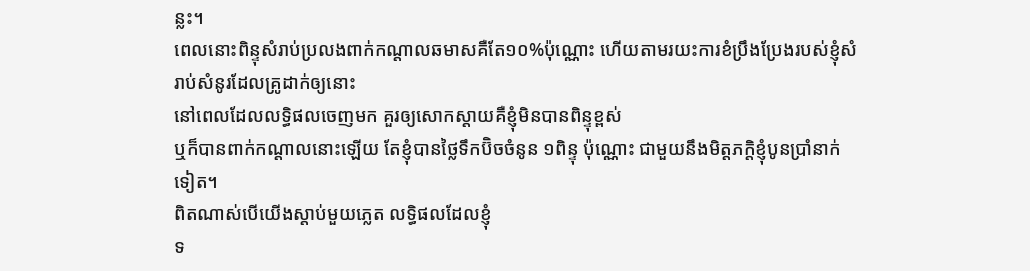ន្លះ។
ពេលនោះពិន្ទុសំរាប់ប្រលងពាក់កណ្តាលឆមាសគឺតែ១០%ប៉ុណ្ណោះ ហើយតាមរយះការខំប្រឹងប្រែងរបស់ខ្ញុំសំរាប់សំនូរដែលគ្រូដាក់ឲ្យនោះ
នៅពេលដែលលទ្ធិផលចេញមក គួរឲ្យសោកស្តាយគឺខ្ញុំមិនបានពិន្ទុខ្ពស់
ឬក៏បានពាក់កណ្តាលនោះឡើយ តែខ្ញុំបានថ្លៃទឹកប៊ិចចំនូន ១ពិន្ទុ ប៉ុណ្ណោះ ជាមួយនឹងមិត្តភក្តិខ្ញុំបូនប្រាំនាក់ទៀត។
ពិតណាស់បើយើងស្តាប់មួយភ្លេត លទ្ធិផលដែលខ្ញុំ
ទ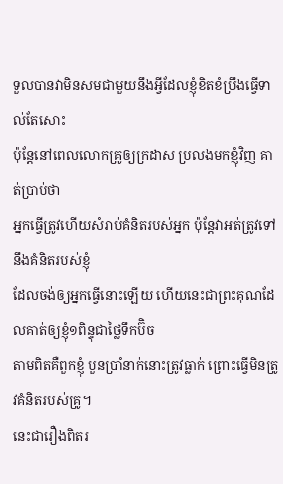ទួលបានវាមិនសមជាមួយនឹងអ្វីដែលខ្ញុំខិតខំប្រឹងធ្វើទាល់តែសោះ
ប៉ុន្តែនៅពេលលោកគ្រូឲ្យក្រដាស ប្រលងមកខ្ញុំវិញ គាត់ប្រាប់ថា
អ្នកធ្វើត្រូវហើយសំរាប់គំនិតរបស់អ្នក ប៉ុន្តែវាអត់ត្រូវទៅនឹងគំនិតរបស់ខ្ញុំ
ដែលចង់ឲ្យអ្នកធ្វើនោះឡើយ ហើយនេះជាព្រះគុណដែលគាត់ឲ្យខ្ញុំ១ពិន្ទុជាថ្លៃទឹកប៊ិច
តាមពិតគឺពួកខ្ញុំ បួនប្រាំនាក់នោះត្រូវធ្លាក់ ព្រោះធ្វើមិនត្រូវគំនិតរបស់គ្រូ។
នេះជារឿងពិតរ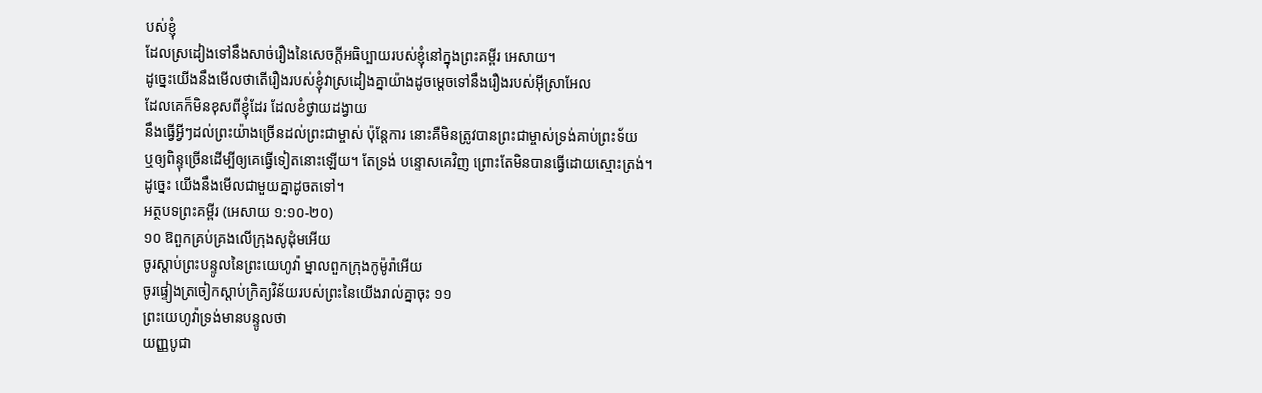បស់ខ្ញុំ
ដែលស្រដៀងទៅនឹងសាច់រឿងនៃសេចក្តីអធិប្បាយរបស់ខ្ញុំនៅក្នុងព្រះគម្ពីរ អេសាយ។
ដូច្នេះយើងនឹងមើលថាតើរឿងរបស់ខ្ញុំវាស្រដៀងគ្នាយ៉ាងដូចម្តេចទៅនឹងរឿងរបស់អ៊ីស្រាអែល
ដែលគេក៏មិនខុសពីខ្ញុំដែរ ដែលខំថ្វាយដង្វាយ
នឹងធ្វើអ្វីៗដល់ព្រះយ៉ាងច្រើនដល់ព្រះជាម្ចាស់ ប៉ុន្តែការ នោះគឺមិនត្រូវបានព្រះជាម្ចាស់ទ្រង់គាប់ព្រះទ័យ
ឬឲ្យពិន្ទុច្រើនដើម្បីឲ្យគេធ្វើទៀតនោះឡើយ។ តែទ្រង់ បន្ទោសគេវិញ ព្រោះតែមិនបានធ្វើដោយស្មោះត្រង់។
ដូច្នេះ យើងនឹងមើលជាមួយគ្នាដូចតទៅ។
អត្ថបទព្រះគម្ពីរ (អេសាយ ១:១០-២០)
១០ ឱពួកគ្រប់គ្រងលើក្រុងសូដុំមអើយ
ចូរស្ដាប់ព្រះបន្ទូលនៃព្រះយេហូវ៉ា ម្នាលពួកក្រុងកូម៉ូរ៉ាអើយ
ចូរផ្ទៀងត្រចៀកស្ដាប់ក្រិត្យវិន័យរបស់ព្រះនៃយើងរាល់គ្នាចុះ ១១
ព្រះយេហូវ៉ាទ្រង់មានបន្ទូលថា
យញ្ញបូជា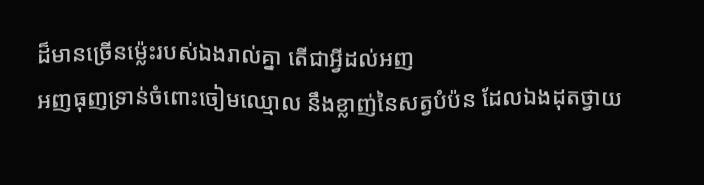ដ៏មានច្រើនម្ល៉េះរបស់ឯងរាល់គ្នា តើជាអ្វីដល់អញ
អញធុញទ្រាន់ចំពោះចៀមឈ្មោល នឹងខ្លាញ់នៃសត្វបំប៉ន ដែលឯងដុតថ្វាយ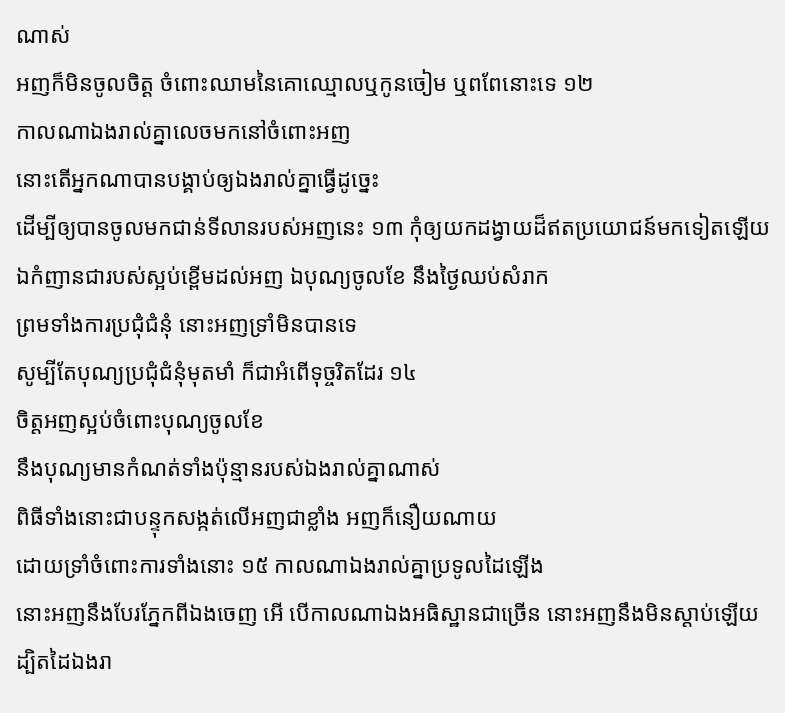ណាស់
អញក៏មិនចូលចិត្ត ចំពោះឈាមនៃគោឈ្មោលឬកូនចៀម ឬពពែនោះទេ ១២
កាលណាឯងរាល់គ្នាលេចមកនៅចំពោះអញ
នោះតើអ្នកណាបានបង្គាប់ឲ្យឯងរាល់គ្នាធ្វើដូច្នេះ
ដើម្បីឲ្យបានចូលមកជាន់ទីលានរបស់អញនេះ ១៣ កុំឲ្យយកដង្វាយដ៏ឥតប្រយោជន៍មកទៀតឡើយ
ឯកំញានជារបស់ស្អប់ខ្ពើមដល់អញ ឯបុណ្យចូលខែ នឹងថ្ងៃឈប់សំរាក
ព្រមទាំងការប្រជុំជំនុំ នោះអញទ្រាំមិនបានទេ
សូម្បីតែបុណ្យប្រជុំជំនុំមុតមាំ ក៏ជាអំពើទុច្ចរិតដែរ ១៤
ចិត្តអញស្អប់ចំពោះបុណ្យចូលខែ
នឹងបុណ្យមានកំណត់ទាំងប៉ុន្មានរបស់ឯងរាល់គ្នាណាស់
ពិធីទាំងនោះជាបន្ទុកសង្កត់លើអញជាខ្លាំង អញក៏នឿយណាយ
ដោយទ្រាំចំពោះការទាំងនោះ ១៥ កាលណាឯងរាល់គ្នាប្រទូលដៃឡើង
នោះអញនឹងបែរភ្នែកពីឯងចេញ អើ បើកាលណាឯងអធិស្ឋានជាច្រើន នោះអញនឹងមិនស្ដាប់ឡើយ
ដ្បិតដៃឯងរា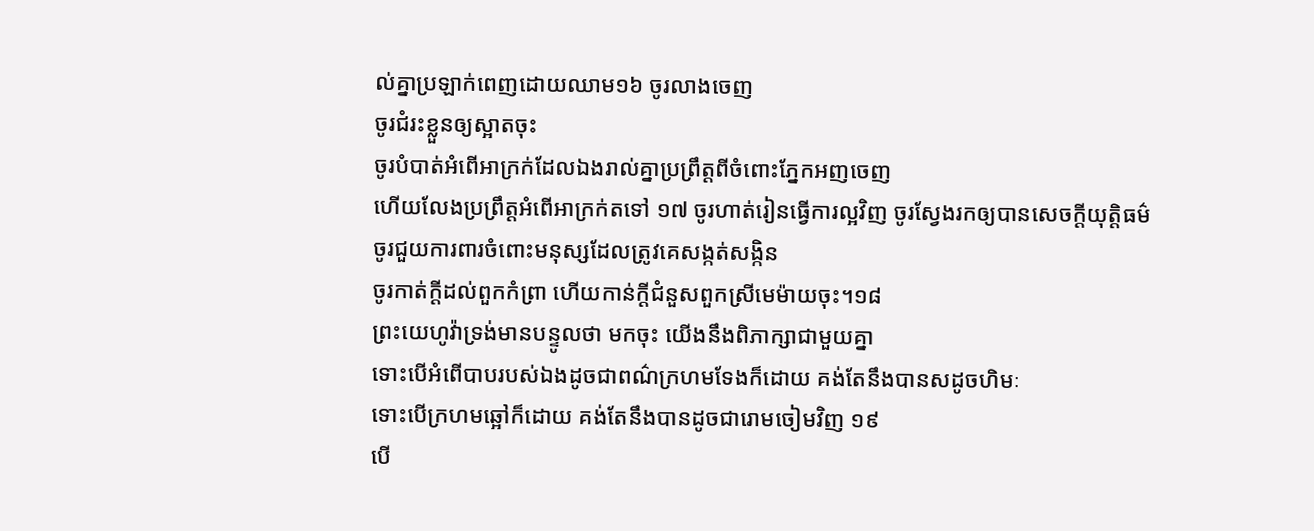ល់គ្នាប្រឡាក់ពេញដោយឈាម១៦ ចូរលាងចេញ
ចូរជំរះខ្លួនឲ្យស្អាតចុះ
ចូរបំបាត់អំពើអាក្រក់ដែលឯងរាល់គ្នាប្រព្រឹត្តពីចំពោះភ្នែកអញចេញ
ហើយលែងប្រព្រឹត្តអំពើអាក្រក់តទៅ ១៧ ចូរហាត់រៀនធ្វើការល្អវិញ ចូរស្វែងរកឲ្យបានសេចក្ដីយុត្តិធម៌
ចូរជួយការពារចំពោះមនុស្សដែលត្រូវគេសង្កត់សង្កិន
ចូរកាត់ក្ដីដល់ពួកកំព្រា ហើយកាន់ក្ដីជំនួសពួកស្រីមេម៉ាយចុះ។១៨
ព្រះយេហូវ៉ាទ្រង់មានបន្ទូលថា មកចុះ យើងនឹងពិភាក្សាជាមួយគ្នា
ទោះបើអំពើបាបរបស់ឯងដូចជាពណ៌ក្រហមទែងក៏ដោយ គង់តែនឹងបានសដូចហិមៈ
ទោះបើក្រហមឆ្អៅក៏ដោយ គង់តែនឹងបានដូចជារោមចៀមវិញ ១៩
បើ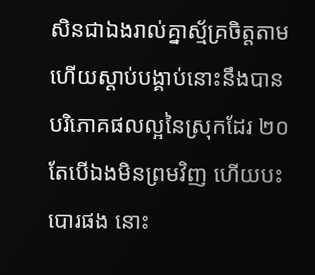សិនជាឯងរាល់គ្នាស្ម័គ្រចិត្តតាម
ហើយស្ដាប់បង្គាប់នោះនឹងបានបរិភោគផលល្អនៃស្រុកដែរ ២០
តែបើឯងមិនព្រមវិញ ហើយបះបោរផង នោះ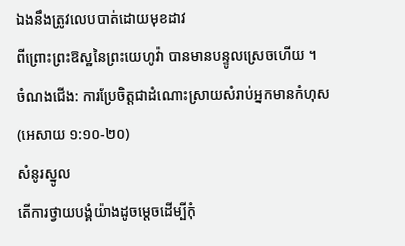ឯងនឹងត្រូវលេបបាត់ដោយមុខដាវ
ពីព្រោះព្រះឱស្ឋនៃព្រះយេហូវ៉ា បានមានបន្ទូលស្រេចហើយ ។
ចំណងជើង: ការប្រែចិត្តជាដំណោះស្រាយសំរាប់អ្នកមានកំហុស
(អេសាយ ១:១០-២០)
សំនូរស្នូល
តើការថ្វាយបង្គំយ៉ាងដូចម្តេចដើម្បីកុំ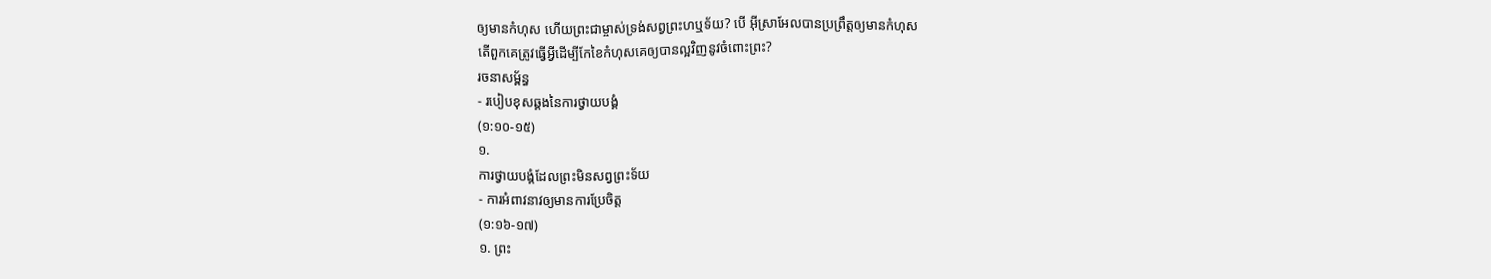ឲ្យមានកំហុស ហើយព្រះជាម្ចាស់ទ្រង់សព្វព្រះហឬទ័យ? បើ អ៊ីស្រាអែលបានប្រព្រឹត្តឲ្យមានកំហុស
តើពួកគេត្រូវធ្វើអ្វីដើម្បីកែខៃកំហុសគេឲ្យបានល្អវិញនូវចំពោះព្រះ?
រចនាសម្ព័ន្ធ
- របៀបខុសឆ្គងនៃការថ្វាយបង្គំ
(១:១០-១៥)
១.
ការថ្វាយបង្គំដែលព្រះមិនសព្វព្រះទ័យ
- ការអំពាវនាវឲ្យមានការប្រែចិត្ត
(១:១៦-១៧)
១. ព្រះ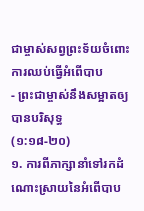ជាម្ចាស់សព្វព្រះទ័យចំពោះការឈប់ធ្វើអំពើបាប
- ព្រះជាម្ចាស់នឹងសម្អាតឲ្យបានបរិសុទ្ធ
(១:១៨-២០)
១. ការពីភាក្សានាំទៅរកដំណោះស្រាយនៃអំពើបាប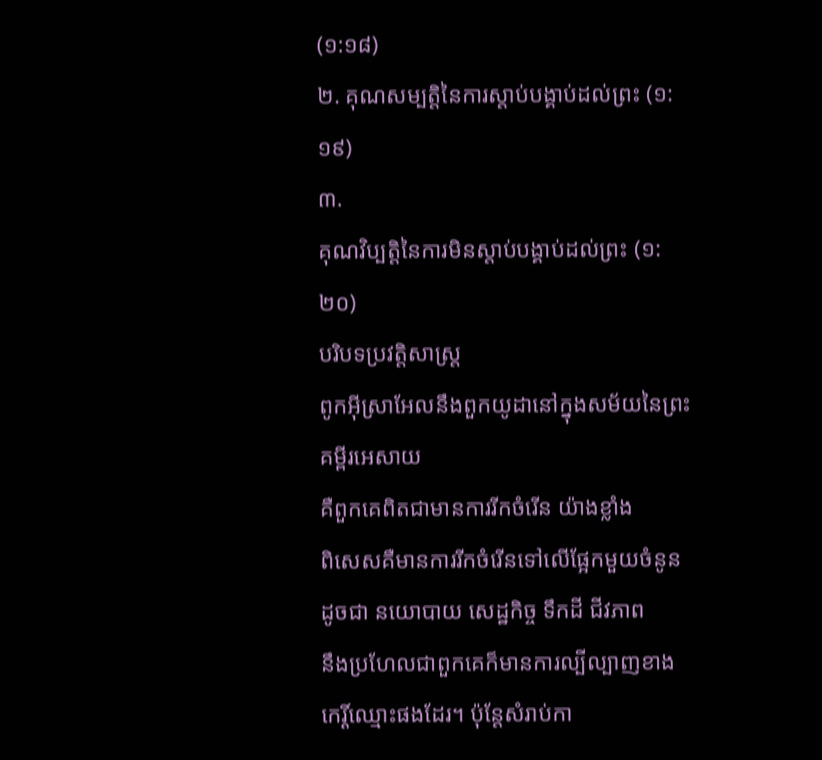(១:១៨)
២. គុណសម្បត្តិនៃការស្តាប់បង្គាប់ដល់ព្រះ (១:១៩)
៣.
គុណវិប្បត្តិនៃការមិនស្តាប់បង្គាប់ដល់ព្រះ (១:២០)
បរិបទប្រវត្តិសាស្រ្ត
ពូកអ៊ីស្រាអែលនឹងពួកយូដានៅក្នុងសម័យនៃព្រះគម្ពីរអេសាយ
គឺពួកគេពិតជាមានការរីកចំរើន យ៉ាងខ្លាំង
ពិសេសគឺមានការរីកចំរើនទៅលើផ្អែកមួយចំនូនដូចជា នយោបាយ សេដ្ឋកិច្ច ទឹកដី ជីវភាព
នឹងប្រហែលជាពួកគេក៏មានការល្បីល្បាញខាងកេរ្តិ៍ឈ្មោះផងដែរ។ ប៉ុន្តែសំរាប់កា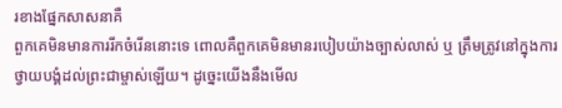រខាងផ្នែកសាសនាគឺ
ពួកគេមិនមានការរីកចំរើននោះទេ ពោលគឺពួកគេមិនមានរបៀបយ៉ាងច្បាស់លាស់ ឬ ត្រឹមត្រូវនៅក្នុងការ
ថ្វាយបង្គំដល់ព្រះជាម្ចាស់ឡើយ។ ដូច្នេះយើងនឹងមើល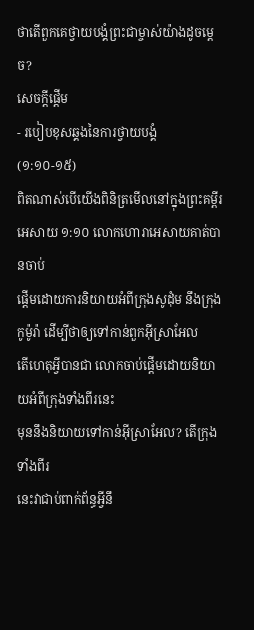ថាតើពួកគេថ្វាយបង្គំព្រះជាម្ចាស់យ៉ាងដូចម្តេច?
សេចក្តីផ្តើម
- របៀបខុសឆ្គងនៃការថ្វាយបង្គំ
(១:១០-១៥)
ពិតណាស់បើយើងពិនិត្រមើលនៅក្នុងព្រះគម្ពីរ
អេសាយ ១:១០ លោកហោរាអេសាយគាត់បានចាប់
ផ្តើមដោយការនិយាយអំពីក្រុងសូដុំម នឹងក្រុងកូម៉ូរ៉ា ដើម្បីថាឲ្យទៅកាន់ពួកអ៊ីស្រាអែល
តើហេតុអ្វីបានជា លោកចាប់ផ្តើមដោយនិយាយអំពីក្រុងទាំងពីរនេះ
មុននឹងនិយាយទៅកាន់អ៊ីស្រាអែល? តើក្រុងទាំងពីរ
នេះវាជាប់ពាក់ព័ន្ធអ្វីនឹ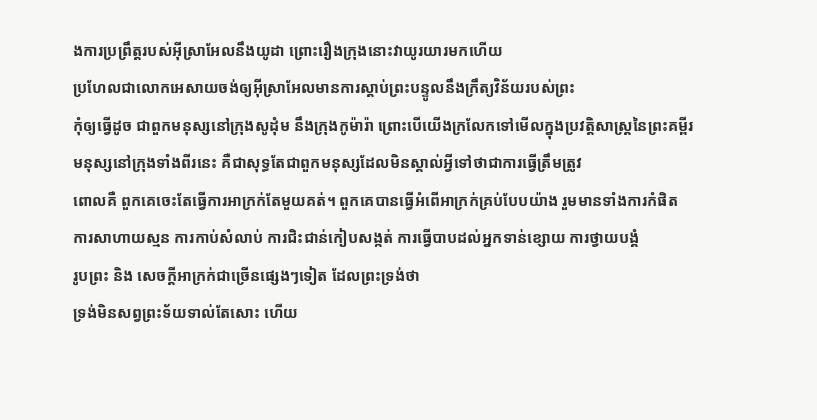ងការប្រព្រឹត្តរបស់អ៊ីស្រាអែលនឹងយូដា ព្រោះរឿងក្រុងនោះវាយូរយារមកហើយ
ប្រហែលជាលោកអេសាយចង់ឲ្យអ៊ីស្រាអែលមានការស្តាប់ព្រះបន្ទូលនឹងក្រឹត្យវិន័យរបស់ព្រះ
កុំឲ្យធ្វើដូច ជាពួកមនុស្សនៅក្រុងសូដុំម នឹងក្រុងកូម៉ារ៉ា ព្រោះបើយើងក្រលែកទៅមើលក្នុងប្រវត្តិសាស្រ្តនៃព្រះគម្ពីរ
មនុស្សនៅក្រុងទាំងពីរនេះ គឺជាសុទ្ធតែជាពួកមនុស្សដែលមិនស្គាល់អ្វីទៅថាជាការធ្វើត្រឹមត្រូវ
ពោលគឺ ពួកគេចេះតែធ្វើការអាក្រក់តែមួយគត់។ ពួកគេបានធ្វើអំពើអាក្រក់គ្រប់បែបយ៉ាង រួមមានទាំងការកំផិត
ការសាហាយស្មន ការកាប់សំលាប់ ការជិះជាន់កៀបសង្កត់ ការធ្វើបាបដល់អ្នកទាន់ខ្សោយ ការថ្វាយបង្គំ
រូបព្រះ និង សេចក្ដីអាក្រក់ជាច្រើនផ្សេងៗទៀត ដែលព្រះទ្រង់ថា
ទ្រង់មិនសព្វព្រះទ័យទាល់តែសោះ ហើយ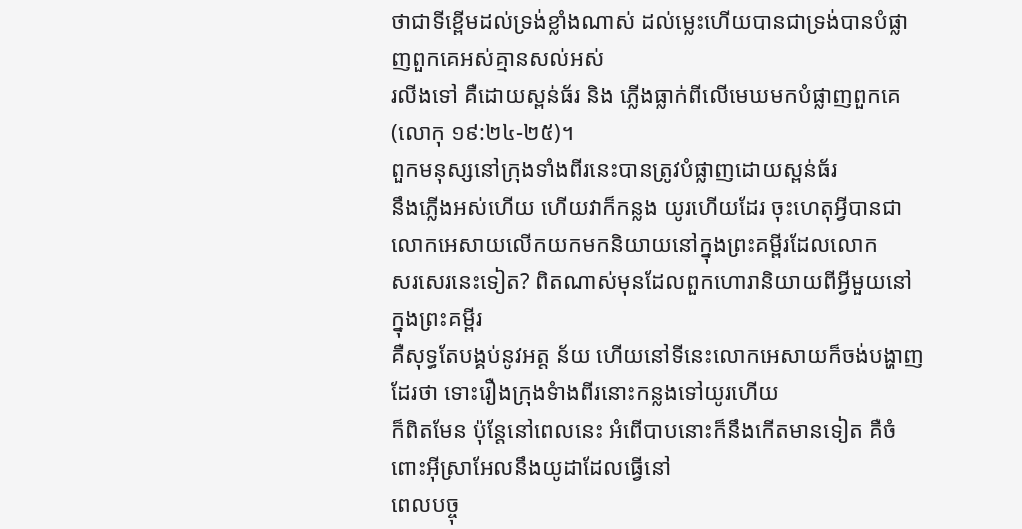ថាជាទីខ្ពើមដល់ទ្រង់ខ្លាំងណាស់ ដល់ម្លេះហើយបានជាទ្រង់បានបំផ្លាញពួកគេអស់គ្មានសល់អស់
រលីងទៅ គឺដោយស្ពន់ធ័រ និង ភ្លើងធ្លាក់ពីលើមេឃមកបំផ្លាញពួកគេ (លោកុ ១៩:២៤-២៥)។
ពួកមនុស្សនៅក្រុងទាំងពីរនេះបានត្រូវបំផ្លាញដោយស្ពន់ធ័រ
នឹងភ្លើងអស់ហើយ ហើយវាក៏កន្លង យូរហើយដែរ ចុះហេតុអ្វីបានជាលោកអេសាយលើកយកមកនិយាយនៅក្នុងព្រះគម្ពីរដែលលោក
សរសេរនេះទៀត? ពិតណាស់មុនដែលពួកហោរានិយាយពីអ្វីមួយនៅក្នុងព្រះគម្ពីរ
គឺសុទ្ធតែបង្គប់នូវអត្ត ន័យ ហើយនៅទីនេះលោកអេសាយក៏ចង់បង្ហាញដែរថា ទោះរឿងក្រុងទំាងពីរនោះកន្លងទៅយូរហើយ
ក៏ពិតមែន ប៉ុន្តែនៅពេលនេះ អំពើបាបនោះក៏នឹងកើតមានទៀត គឺចំពោះអ៊ីស្រាអែលនឹងយូដាដែលធ្វើនៅ
ពេលបច្ចុ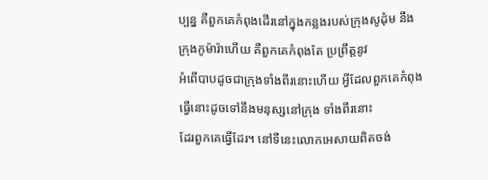ប្បន្ន គឺពួកគេកំពុងដើរនៅក្នុងកន្លងរបស់ក្រុងសូដុំម នឹងក្រុងកូម៉ារ៉ាហើយ គឺពួកគេកំពុងតែ ប្រព្រឹត្តនូវ
អំពើបាបដូចជាក្រុងទាំងពីរនោះហើយ អ្វីដែលពួកគេកំពុងធ្វើនោះដូចទៅនឹងមនុស្សនៅក្រុង ទាំងពីរនោះ
ដែរពួកគេធ្វើដែរ។ នៅទីនេះលោកអេសាយពិតចង់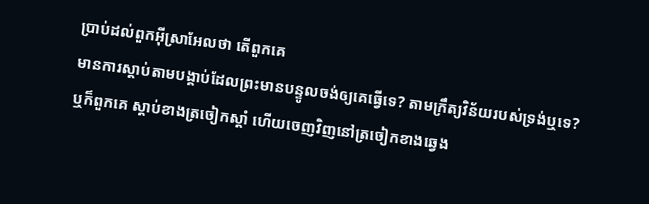ប្រាប់ដល់ពួកអ៊ីស្រាអែលថា តើពួកគេ
មានការស្តាប់តាមបង្គាប់ដែលព្រះមានបន្ទូលចង់ឲ្យគេធ្វើទេ? តាមក្រឹត្យវិន័យរបស់ទ្រង់ឬទេ?
ឬក៏ពួកគេ ស្តាប់ខាងត្រចៀកស្តាំ ហើយចេញវិញនៅត្រចៀកខាងឆ្វេង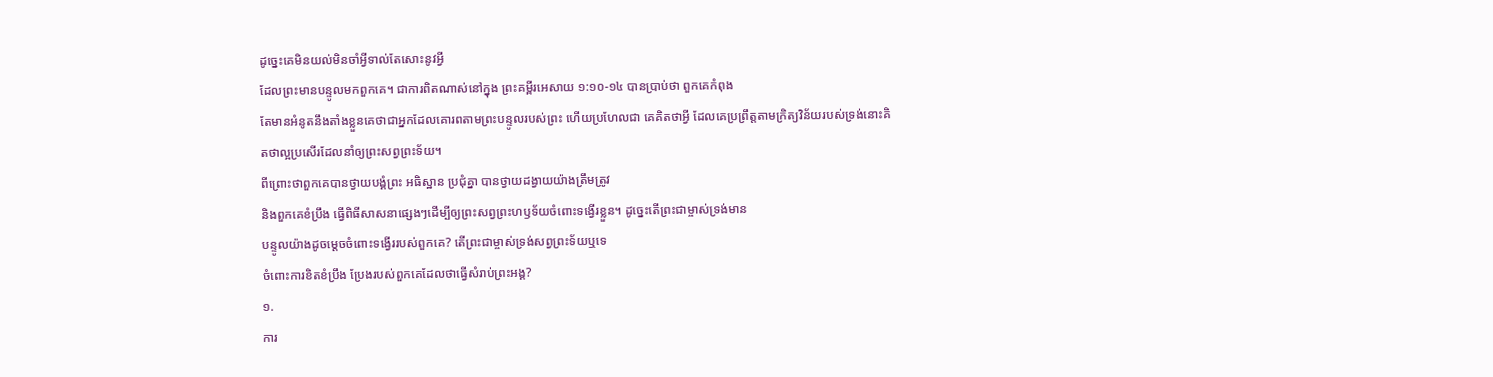ដូច្នេះគេមិនយល់មិនចាំអ្វីទាល់តែសោះនូវអ្វី
ដែលព្រះមានបន្ទូលមកពួកគេ។ ជាការពិតណាស់នៅក្នុង ព្រះគម្ពីរអេសាយ ១:១០-១៤ បានប្រាប់ថា ពួកគេកំពុង
តែមានអំនូតនឹងតាំងខ្លួនគេថាជាអ្នកដែលគោរពតាមព្រះបន្ទូលរបស់ព្រះ ហើយប្រហែលជា គេគិតថាអ្វី ដែលគេប្រព្រឹត្តតាមក្រិត្យវិន័យរបស់ទ្រង់នោះគិតថាល្អប្រសើរដែលនាំឲ្យព្រះសព្វព្រះទ័យ។
ពីព្រោះថាពួកគេបានថ្វាយបង្គំព្រះ អធិស្ឋាន ប្រជុំគ្នា បានថ្វាយដង្វាយយ៉ាងត្រឹមត្រូវ
និងពួកគេខំប្រឹង ធ្វើពិធីសាសនាផ្សេងៗដើម្បីឲ្យព្រះសព្វព្រះហឫទ័យចំពោះទង្វើរខ្លួន។ ដូច្នេះតើព្រះជាម្ចាស់ទ្រង់មាន
បន្ទូលយ៉ាងដូចម្តេចចំពោះទង្វើររបស់ពួកគេ? តើព្រះជាម្ចាស់ទ្រង់សព្វព្រះទ័យឬទេ
ចំពោះការខិតខំប្រឹង ប្រែងរបស់ពួកគេដែលថាធ្វើសំរាប់ព្រះអង្គ?
១.
ការ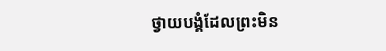ថ្វាយបង្គំដែលព្រះមិន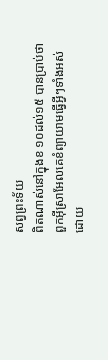សព្វព្រះទ័យ
ពិតណាស់នៅក្នុងខ ១០ដល់១៥ បានប្រាប់ថាពួកអ៊ីស្រាអែលគេខំព្យាយាមធ្វើអ្វីៗទាំងអស់ដោយ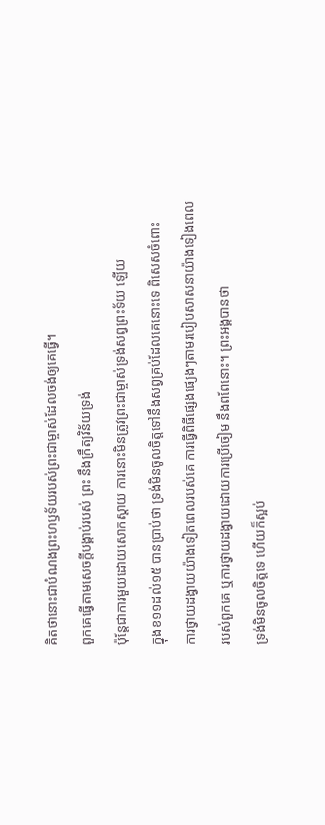គិតថានោះជាបំណងព្រះហឫទ័យរបស់ព្រះជាម្ចាស់ដែលចង់ឲ្យគេធ្វើ។
ពួកគេធ្វើតាមសេចក្តីបង្គាប់របស់ ព្រះ នឹងក្រឹត្យវិន័យទ្រង់
ប៉ុន្តែជាការមួយដោយសោកស្តាយ ការនោះមិនត្រូវព្រះជាម្ចាស់ទ្រង់សព្វព្រះទ័យ ឡើយ
ក្នុងខ១១ដល់១៥ បានប្រាប់ថា ទ្រង់មិនចូលចិត្តទៅនឹងសព្វគ្រប់ដែលគេនោះទេ ពិសេសចំពោះ
ការថ្វាយដង្វាយយ៉ាងទៀតពេលរបស់គេ ការធ្វើពិធីផ្សេងផ្យេងៗតាមរបៀបសាសនាយ៉ាងទៀងពេល
របស់ពួកគេ ឬការថ្វាយដង្វាយដោយការប្រើចៀម នឹងពពែនោះ។ ព្រះអង្គបានថា
ទ្រង់មិនចូលចិត្តទេ ហើយក៏ស្អប់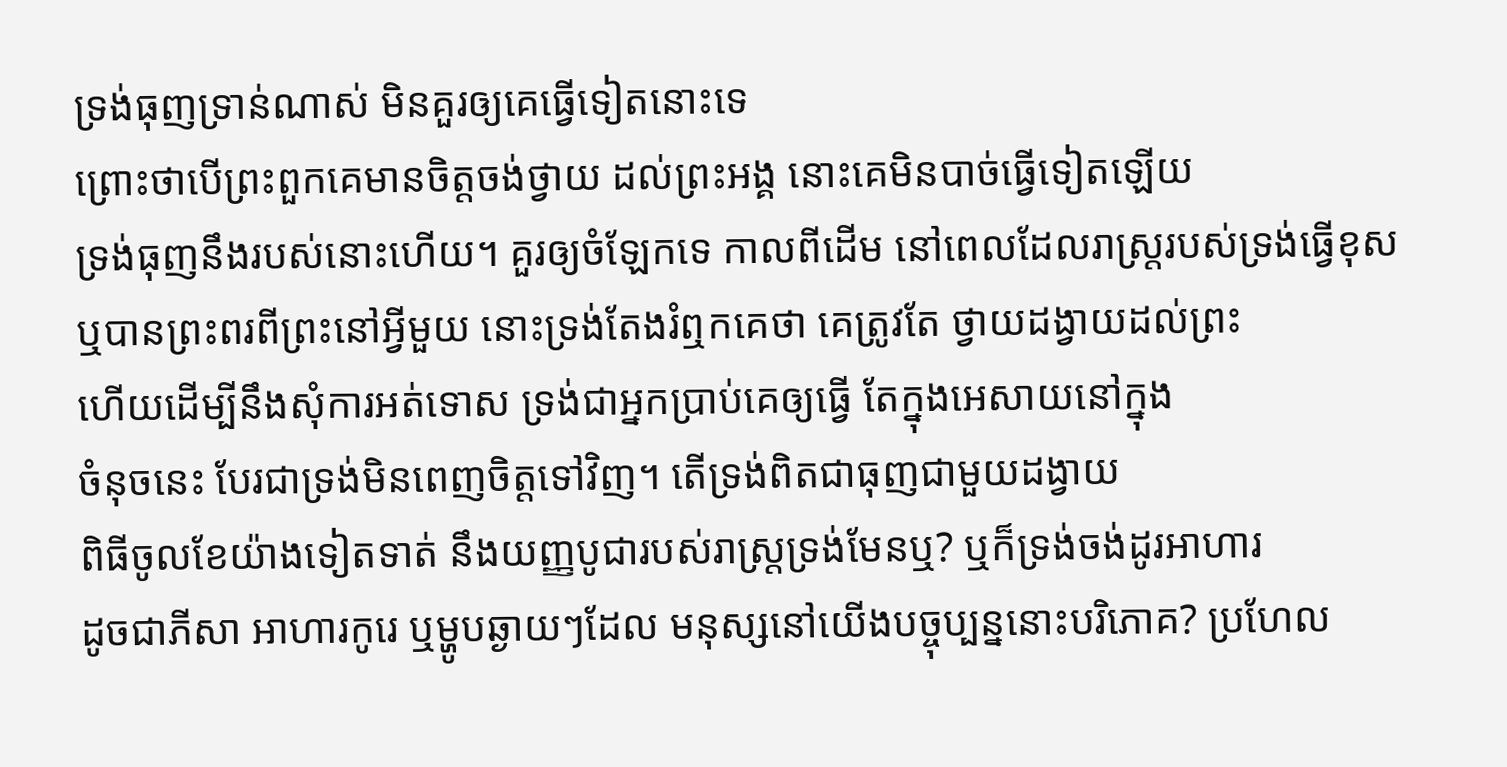ទ្រង់ធុញទ្រាន់ណាស់ មិនគួរឲ្យគេធ្វើទៀតនោះទេ
ព្រោះថាបើព្រះពួកគេមានចិត្តចង់ថ្វាយ ដល់ព្រះអង្គ នោះគេមិនបាច់ធ្វើទៀតឡើយ
ទ្រង់ធុញនឹងរបស់នោះហើយ។ គួរឲ្យចំឡែកទេ កាលពីដើម នៅពេលដែលរាស្រ្តរបស់ទ្រង់ធ្វើខុស
ឬបានព្រះពរពីព្រះនៅអ្វីមួយ នោះទ្រង់តែងរំឮកគេថា គេត្រូវតែ ថ្វាយដង្វាយដល់ព្រះ
ហើយដើម្បីនឹងសុំការអត់ទោស ទ្រង់ជាអ្នកប្រាប់គេឲ្យធ្វើ តែក្នុងអេសាយនៅក្នុង
ចំនុចនេះ បែរជាទ្រង់មិនពេញចិត្តទៅវិញ។ តើទ្រង់ពិតជាធុញជាមួយដង្វាយ
ពិធីចូលខែយ៉ាងទៀតទាត់ នឹងយញ្ញបូជារបស់រាស្ត្រទ្រង់មែនឬ? ឬក៏ទ្រង់ចង់ដូរអាហារ
ដូចជាភីសា អាហារកូរេ ឬម្ហូបឆ្ងាយៗដែល មនុស្សនៅយើងបច្ចុប្បន្ននោះបរិភោគ? ប្រហែល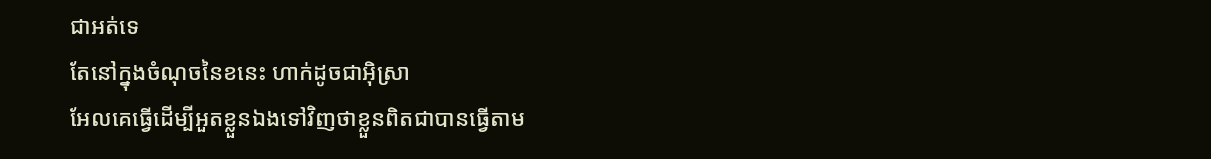ជាអត់ទេ
តែនៅក្នុងចំណុចនៃខនេះ ហាក់ដូចជាអ៊ិស្រា
អែលគេធ្វើដើម្បីអួតខ្លួនឯងទៅវិញថាខ្លួនពិតជាបានធ្វើតាម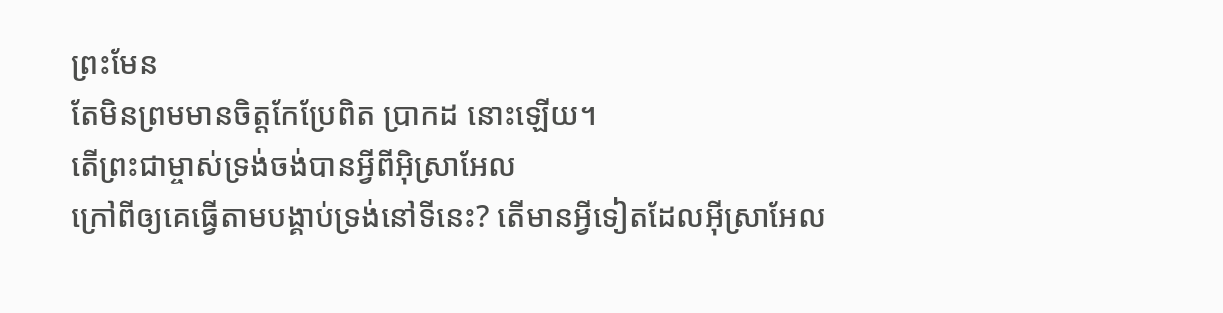ព្រះមែន
តែមិនព្រមមានចិត្តកែប្រែពិត ប្រាកដ នោះឡើយ។
តើព្រះជាម្ចាស់ទ្រង់ចង់បានអ្វីពីអ៊ិស្រាអែល
ក្រៅពីឲ្យគេធ្វើតាមបង្គាប់ទ្រង់នៅទីនេះ? តើមានអ្វីទៀតដែលអ៊ីស្រាអែល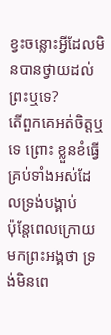ខ្វះចន្លោះអ្វីដែលមិនបានថ្វាយដល់ព្រះឬទេ?
តើពួកគេអត់ចិត្តឬទេ ព្រោះ ខ្លួនខំធ្វើគ្រប់ទាំងអស់ដែលទ្រង់បង្គាប់
ប៉ុន្តែពេលក្រោយមកព្រះអង្គថា ទ្រង់មិនពេ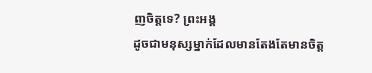ញចិត្តទេ? ព្រះអង្គ
ដូចជាមនុស្សម្នាក់ដែលមានតែងតែមានចិត្ត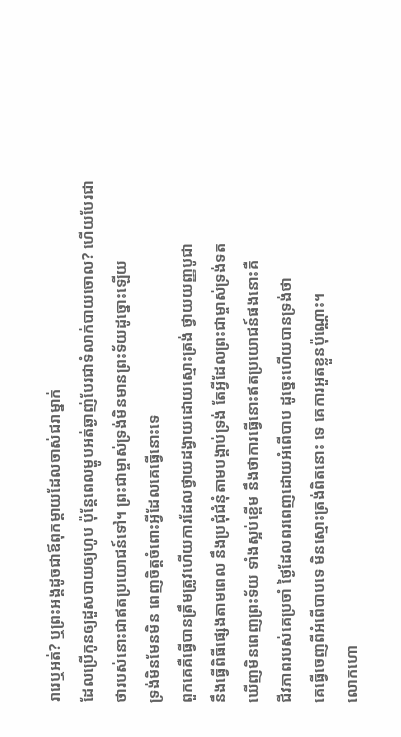រារេឬអត់? ឬព្រះអង្គដូចជាឪពុកម្តាយដែលចាស់ជរាម្នាក់
ដែលប្រើកូនឲ្យដួសបាយឲ្យហូប ប៉ុន្តែពេលម្ហូបអត់ឆ្ងាញ់បែរជាទំលាក់បាយចោល? ហើយបែរជា ថារបស់នោះជាឥតប្រយោជន៍ទៅ។ ព្រះជាម្ចាស់ទ្រង់មិនមានព្រះទ័យដូច្នោះឡើយ
ទ្រង់មិនមែនមិន ពេញចិត្តចំពោះអ្វីដែលគេធ្វើនោះទេ
ពួកគេគឺធ្វើបានត្រឹមត្រូវហើយការដែលថ្វាយដង្វាយដោយស្មោះត្រង់ ថ្វាយយញ្ញបូជា
នឹងធ្វើពិធីផ្សេងតាមពេល នឹងប្រជុំជំនុំតាមបង្គាប់ទ្រង់ តែអ្វីដែលព្រះជាម្ចាស់ទ្រង់ទត
ឃើញមិនពេញព្រះទ័យ ទាំងស្អប់ខ្ពើម នឹងថាការធ្វើនោះឥតប្រយោជន៍ផងនោះគឺ
ជីវភាពរបស់គេប្រចាំ ថ្ងៃដែលពរពេញដោយអំពើបាប ដូច្នេះហើយបានទ្រង់ថា
គេធ្វើចេញពីអំពើបាបទេ មិនស្មោះត្រង់ពិតនោះ ទេ គេការអួតខ្លួនប៉ុណ្ណោះ។
លោកហោ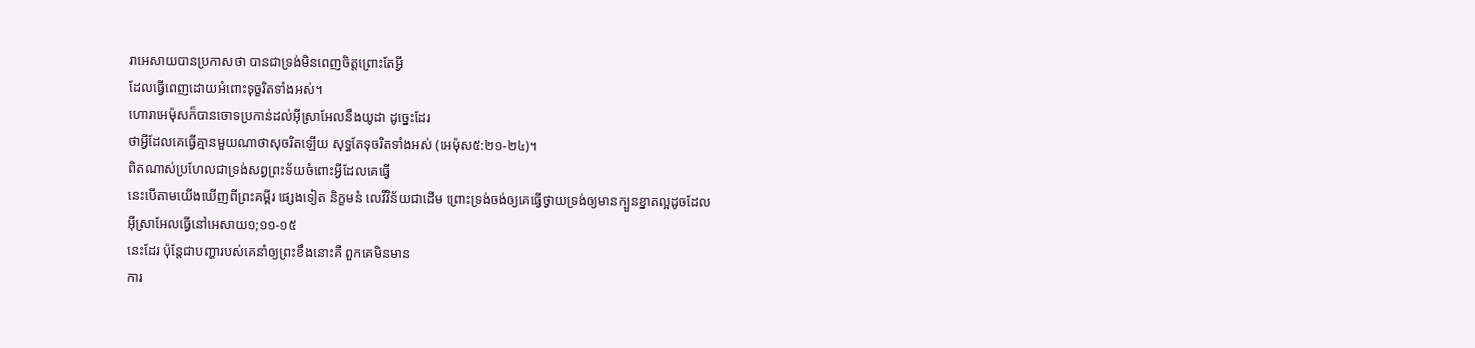រាអេសាយបានប្រកាសថា បានជាទ្រង់មិនពេញចិត្តព្រោះតែអ្វី
ដែលធ្វើពេញដោយអំពោះទុច្ខរិតទាំងអស់។
ហោរាអេម៉ុសក៏បានចោទប្រកាន់ដល់អ៊ីស្រាអែលនឹងយូដា ដូច្នេះដែរ
ថាអ្វីដែលគេធ្វើគ្មានមួយណាថាសុចរិតឡើយ សុទ្ធតែទុចរិតទាំងអស់ (អេម៉ុស៥:២១-២៤)។
ពិតណាស់ប្រហែលជាទ្រង់សព្វព្រះទ័យចំពោះអ្វីដែលគេធ្វើ
នេះបើតាមយើងឃើញពីព្រះគម្ពីរ ផ្សេងទៀត និក្ខមនំ លេវីវិន័យជាដើម ព្រោះទ្រង់ចង់ឲ្យគេធ្វើថ្វាយទ្រង់ឲ្យមានក្បួនខ្នាតល្អដូចដែល
អ៊ីស្រាអែលធ្វើនៅអេសាយ១;១១-១៥
នេះដែរ ប៉ុន្តែជាបញ្ហារបស់គេនាំឲ្យព្រះខឹងនោះគឺ ពួកគេមិនមាន
ការ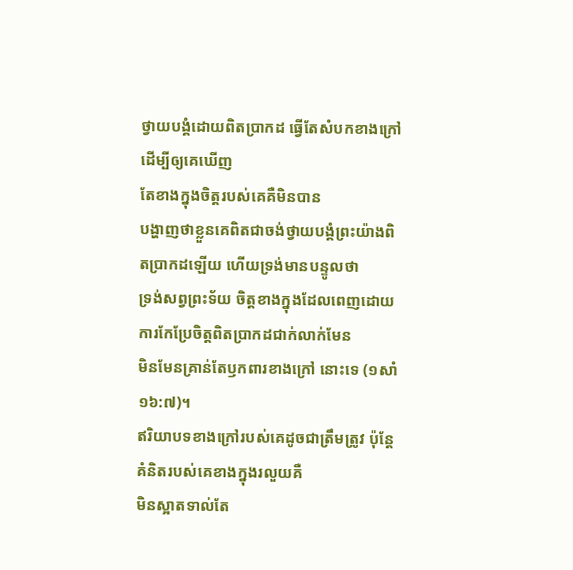ថ្វាយបង្គំដោយពិតប្រាកដ ធ្វើតែសំបកខាងក្រៅ ដើម្បីឲ្យគេឃើញ
តែខាងក្នុងចិត្តរបស់គេគឺមិនបាន
បង្ហាញថាខ្លួនគេពិតជាចង់ថ្វាយបង្គំព្រះយ៉ាងពិតប្រាកដឡើយ ហើយទ្រង់មានបន្ទូលថា
ទ្រង់សព្វព្រះទ័យ ចិត្តខាងក្នុងដែលពេញដោយការកែប្រែចិត្តពិតប្រាកដជាក់លាក់មែន
មិនមែនគ្រាន់តែឫកពារខាងក្រៅ នោះទេ (១សាំ ១៦:៧)។
ឥរិយាបទខាងក្រៅរបស់គេដូចជាត្រឹមត្រូវ ប៉ុន្តែគំនិតរបស់គេខាងក្នុងរលួយគឺ
មិនស្អាតទាល់តែ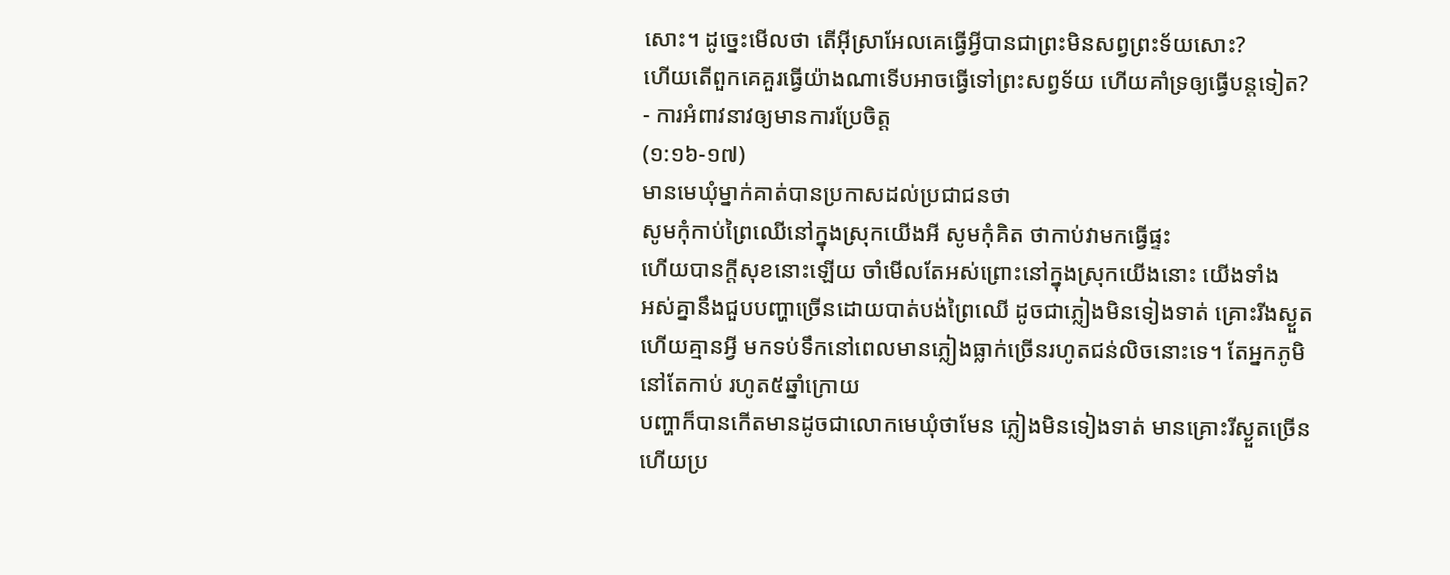សោះ។ ដូច្នេះមើលថា តើអ៊ីស្រាអែលគេធ្វើអ្វីបានជាព្រះមិនសព្វព្រះទ័យសោះ?
ហើយតើពួកគេគួរធ្វើយ៉ាងណាទើបអាចធ្វើទៅព្រះសព្វទ័យ ហើយគាំទ្រឲ្យធ្វើបន្តទៀត?
- ការអំពាវនាវឲ្យមានការប្រែចិត្ត
(១:១៦-១៧)
មានមេឃុំម្នាក់គាត់បានប្រកាសដល់ប្រជាជនថា
សូមកុំកាប់ព្រៃឈើនៅក្នុងស្រុកយើងអី សូមកុំគិត ថាកាប់វាមកធ្វើផ្ទះ
ហើយបានក្តីសុខនោះឡើយ ចាំមើលតែអស់ព្រោះនៅក្នុងស្រុកយើងនោះ យើងទាំង
អស់គ្នានឹងជួបបញ្ហាច្រើនដោយបាត់បង់ព្រៃឈើ ដូចជាភ្លៀងមិនទៀងទាត់ គ្រោះរីងស្ងួត
ហើយគ្មានអ្វី មកទប់ទឹកនៅពេលមានភ្លៀងធ្លាក់ច្រើនរហូតជន់លិចនោះទេ។ តែអ្នកភូមិនៅតែកាប់ រហូត៥ឆ្នាំក្រោយ
បញ្ហាក៏បានកើតមានដូចជាលោកមេឃុំថាមែន ភ្លៀងមិនទៀងទាត់ មានគ្រោះរីស្ងួតច្រើន
ហើយប្រ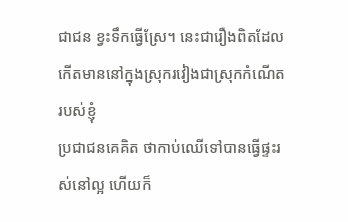ជាជន ខ្វះទឹកធ្វើស្រែ។ នេះជារឿងពិតដែលកើតមាននៅក្នុងស្រុករវៀងជាស្រុកកំណើតរបស់ខ្ញុំ
ប្រជាជនគេគិត ថាកាប់ឈើទៅបានធ្វើផ្ទះរស់នៅល្អ ហើយក៏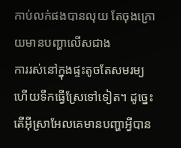កាប់លក់ផងបានលុយ តែចុងក្រោយមានបញ្ហាលើសជាង
ការរស់នៅក្នុងផ្ទះតូចតែសមរម្យហើយទឹកធ្វើស្រែទៅទៀត។ ដូច្នេះតើអ៊ីស្រាអែលគេមានបញ្ហាអ្វីបាន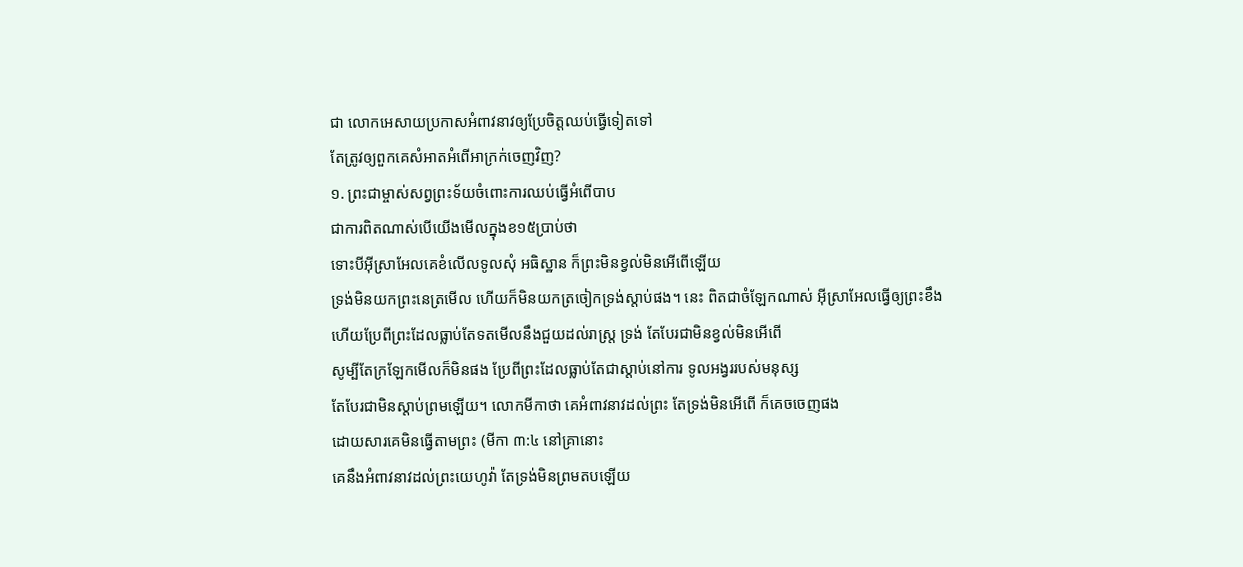ជា លោកអេសាយប្រកាសអំពាវនាវឲ្យប្រែចិត្តឈប់ធ្វើទៀតទៅ
តែត្រូវឲ្យពួកគេសំអាតអំពើអាក្រក់ចេញវិញ?
១. ព្រះជាម្ចាស់សព្វព្រះទ័យចំពោះការឈប់ធ្វើអំពើបាប
ជាការពិតណាស់បើយើងមើលក្នុងខ១៥ប្រាប់ថា
ទោះបីអ៊ីស្រាអែលគេខំលើលទូលសុំ អធិស្ឋាន ក៏ព្រះមិនខ្វល់មិនអើពើឡើយ
ទ្រង់មិនយកព្រះនេត្រមើល ហើយក៏មិនយកត្រចៀកទ្រង់ស្តាប់ផង។ នេះ ពិតជាចំឡែកណាស់ អ៊ីស្រាអែលធ្វើឲ្យព្រះខឹង
ហើយប្រែពីព្រះដែលធ្លាប់តែទតមើលនឹងជួយដល់រាស្រ្ត ទ្រង់ តែបែរជាមិនខ្វល់មិនអើពើ
សូម្បីតែក្រឡែកមើលក៏មិនផង ប្រែពីព្រះដែលធ្លាប់តែជាស្តាប់នៅការ ទូលអង្វររបស់មនុស្ស
តែបែរជាមិនស្តាប់ព្រមឡើយ។ លោកមីកាថា គេអំពាវនាវដល់ព្រះ តែទ្រង់មិនអើពើ ក៏គេចចេញផង
ដោយសារគេមិនធ្វើតាមព្រះ (មីកា ៣:៤ នៅគ្រានោះ
គេនឹងអំពាវនាវដល់ព្រះយេហូវ៉ា តែទ្រង់មិនព្រមតបឡើយ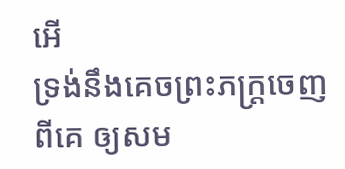អើ
ទ្រង់នឹងគេចព្រះភក្ត្រចេញពីគេ ឲ្យសម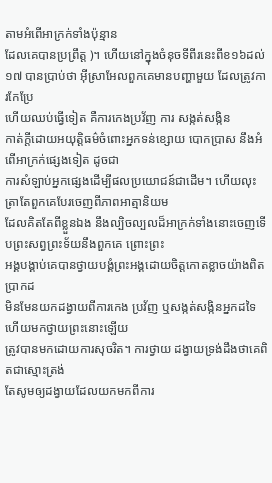តាមអំពើអាក្រក់ទាំងប៉ុន្មាន
ដែលគេបានប្រព្រឹត្ត )។ ហើយនៅក្នុងចំនុចទីពីរនេះពីខ១៦ដល់១៧ បានប្រាប់ថា អ៊ីស្រាអែលពួកគេមានបញ្ហាមួយ ដែលត្រូវការកែប្រែ
ហើយឈប់ធ្វើទៀត គឺការកេងប្រវ័ញ ការ សង្កត់សង្កិន
កាត់ក្តីដោយអយុត្តិធម៌ចំពោះអ្នកទន់ខ្សោយ បោកប្រាស នឹងអំពើអាក្រក់ផ្សេងទៀត ដូចជា
ការសំឡាប់អ្នកផ្សេងដើម្បីផលប្រយោជន៍ជាដើម។ ហើយលុះត្រាតែពួកគេបែរចេញពីភាពអាត្មានិយម
ដែលគិតតែពីខ្លួនឯង នឹងល្បិចល្បលដ៏អាក្រក់ទាំងនោះចេញទើបព្រះសព្វព្រះទ័យនឹងពួកគេ ព្រោះព្រះ
អង្គបង្គាប់គេបានថ្វាយបង្គំព្រះអង្គដោយចិត្តកោតខ្លាចយ៉ាងពិតប្រាកដ
មិនមែនយកដង្វាយពីការកេង ប្រវ័ញ ឬសង្កត់សង្កិនអ្នកដទៃហើយមកថ្វាយព្រះនោះឡើយ
ត្រូវបានមកដោយការសុចរិត។ ការថ្វាយ ដង្វាយទ្រង់ដឹងថាគេពិតជាស្មោះត្រង់
តែសូមឲ្យដង្វាយដែលយកមកពីការ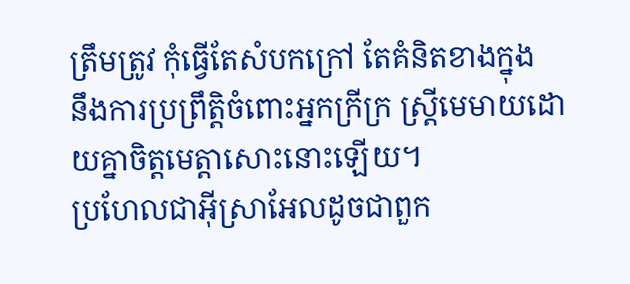ត្រឹមត្រូវ កុំធ្វើតែសំបកក្រៅ តែគំនិតខាងក្នុង
នឹងការប្រព្រឹត្តិចំពោះអ្នកក្រីក្រ ស្រី្តមេមាយដោយគ្នាចិត្តមេត្តាសោះនោះឡើយ។
ប្រហែលជាអ៊ីស្រាអែលដូចជាពួក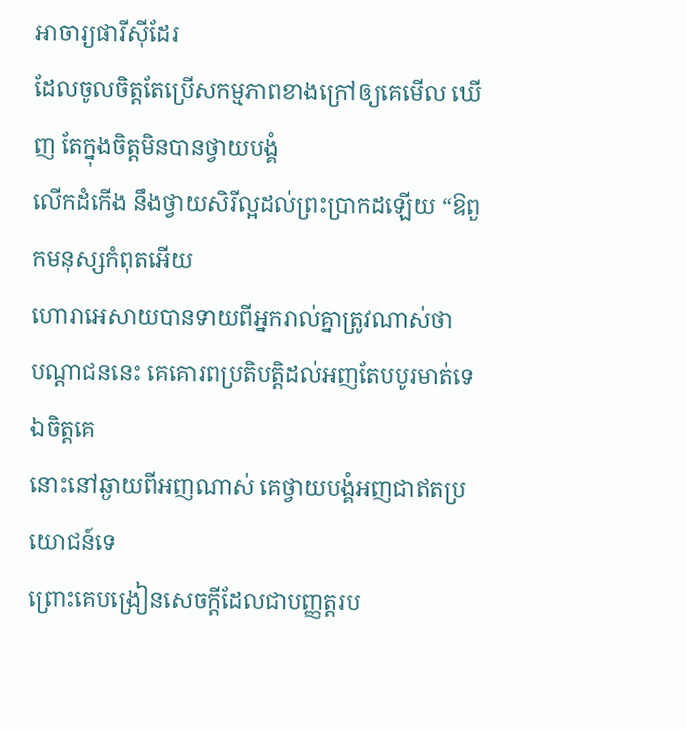អាចារ្យផារីស៊ីដែរ
ដែលចូលចិត្តតែប្រើសកម្មភាពខាងក្រៅឲ្យគេមើល ឃើញ តែក្នុងចិត្តមិនបានថ្វាយបង្គំ
លើកដំកើង នឹងថ្វាយសិរីល្អដល់ព្រះប្រាកដឡើយ “ឱពួកមនុស្សកំពុតអើយ
ហោរាអេសាយបានទាយពីអ្នករាល់គ្នាត្រូវណាស់ថា
បណ្ដាជននេះ គេគោរពប្រតិបត្តិដល់អញតែបបូរមាត់ទេ ឯចិត្តគេ
នោះនៅឆ្ងាយពីអញណាស់ គេថ្វាយបង្គំអញជាឥតប្រយោជន៍ទេ
ព្រោះគេបង្រៀនសេចក្ដីដែលជាបញ្ញត្តរប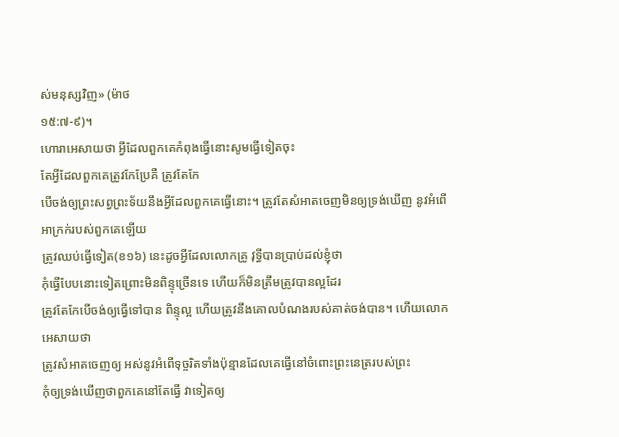ស់មនុស្សវិញ» (ម៉ាថ
១៥:៧-៩)។
ហោរាអេសាយថា អ្វីដែលពួកគេកំពុងធ្វើនោះសូមធ្វើទៀតចុះ
តែអ្វីដែលពួកគេត្រូវកែប្រែគឺ ត្រូវតែកែ
បើចង់ឲ្យព្រះសព្វព្រះទ័យនឹងអ្វីដែលពួកគេធ្វើនោះ។ ត្រូវតែសំអាតចេញមិនឲ្យទ្រង់ឃើញ នូវអំពើអាក្រក់របស់ពួកគេឡើយ
ត្រូវឈប់ធ្វើទៀត(ខ១៦) នេះដូចអ្វីដែលលោកគ្រូ វុទ្ធីបានប្រាប់ដល់ខ្ញុំថា
កុំធ្វើបែបនោះទៀតព្រោះមិនពិន្ទុច្រើនទេ ហើយក៏មិនត្រឹមត្រូវបានល្អដែរ
ត្រូវតែកែបើចង់ឲ្យធ្វើទៅបាន ពិន្ទុល្អ ហើយត្រូវនឹងគោលបំណងរបស់គាត់ចង់បាន។ ហើយលោកអេសាយថា
ត្រូវសំអាតចេញឲ្យ អស់នូវអំពើទុច្ចរិតទាំងប៉ុន្មានដែលគេធ្វើនៅចំពោះព្រះនេត្ររបស់ព្រះ
កុំឲ្យទ្រង់ឃើញថាពួកគេនៅតែធ្វើ វាទៀតឲ្យ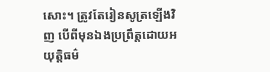សោះ។ ត្រូវតែរៀនសូត្រឡើងវិញ បើពីមុនឯងប្រព្រឹត្តដោយអយុត្តិធម៌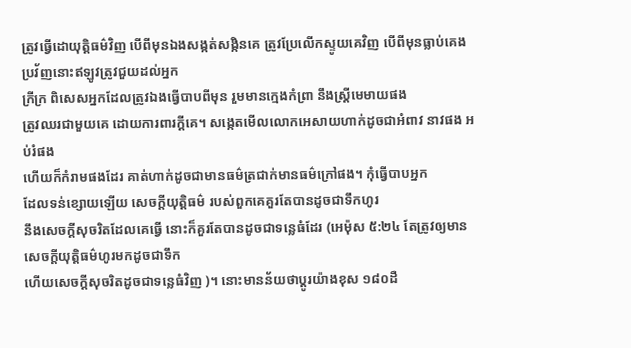ត្រូវធ្វើដោយុត្តិធម៌វិញ បើពីមុនឯងសង្កត់សង្កិនគេ ត្រូវប្រែលើកស្ទូយគេវិញ បើពីមុនធ្លាប់គេងប្រវ័ញនោះឥឡូវត្រូវជួយដល់អ្នក
ក្រីក្រ ពិសេសអ្នកដែលត្រូវឯងធ្វើបាបពីមុន រួមមានក្មេងកំព្រា នឹងស្រ្តីមេមាយផង
ត្រូវឈរជាមួយគេ ដោយការពារក្តីគេ។ សង្កេតមើលលោកអេសាយហាក់ដូចជាអំពាវ នាវផង អប់រំផង
ហើយក៏កំរាមផងដែរ គាត់ហាក់ដូចជាមានធម៌ត្រជាក់មានធម៌ក្រៅផង។ កុំធ្វើបាបអ្នក
ដែលទន់ខ្សោយឡើយ សេចក្តីយុត្តិធម៌ របស់ពួកគេគួរតែបានដូចជាទឹកហូរ
នឹងសេចក្តីសុចរិតដែលគេធ្វើ នោះក៏គួរតែបានដូចជាទន្លេធំដែរ (អេម៉ុស ៥:២៤ តែត្រូវឲ្យមានសេចក្ដីយុត្តិធម៌ហូរមកដូចជាទឹក
ហើយសេចក្ដីសុចរិតដូចជាទន្លេធំវិញ )។ នោះមានន័យថាប្តូរយ៉ាងខុស ១៨០ដឺ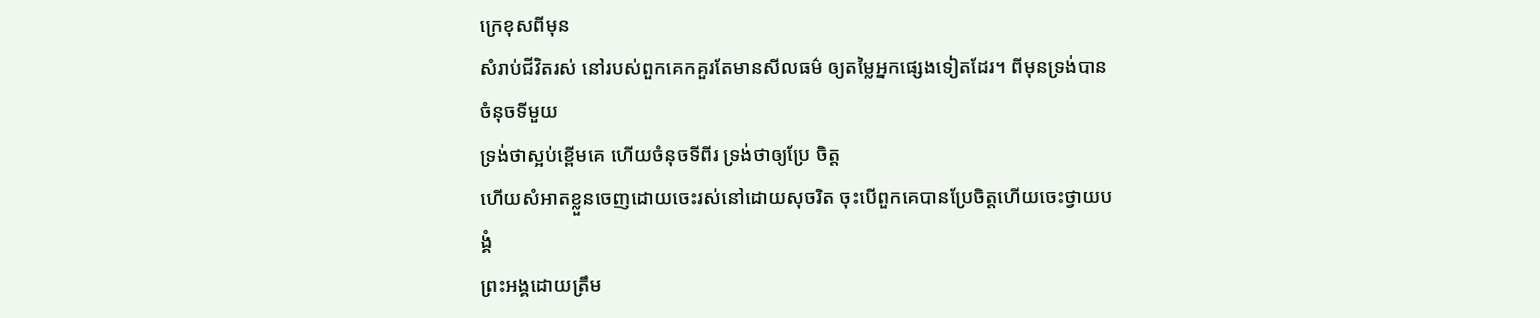ក្រេខុសពីមុន
សំរាប់ជីវិតរស់ នៅរបស់ពួកគេកគួរតែមានសីលធម៌ ឲ្យតម្លៃអ្នកផ្សេងទៀតដែរ។ ពីមុនទ្រង់បានចំនុចទីមួយ
ទ្រង់ថាស្អប់ខ្ពើមគេ ហើយចំនុចទីពីរ ទ្រង់ថាឲ្យប្រែ ចិត្ត
ហើយសំអាតខ្លួនចេញដោយចេះរស់នៅដោយសុចរិត ចុះបើពួកគេបានប្រែចិត្តហើយចេះថ្វាយបង្គំ
ព្រះអង្គដោយត្រឹម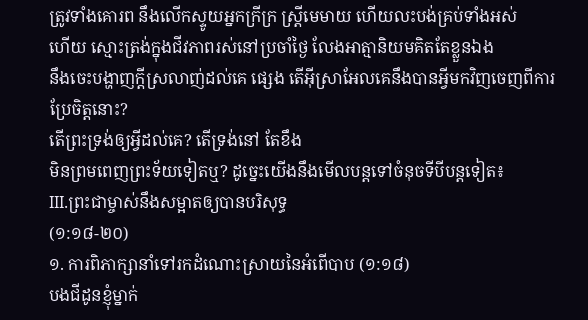ត្រូវទាំងគោរព នឹងលើកស្ទូយអ្នកក្រីក្រ ស្ត្រីមេមាយ ហើយលះបង់គ្រប់ទាំងអស់
ហើយ ស្មោះត្រង់ក្នុងជីវភាពរស់នៅប្រចាំថ្ងៃ លែងអាត្មានិយមគិតតែខ្លួនឯង
នឹងចេះបង្ហាញក្តីស្រលាញ់ដល់គេ ផ្សេង តើអ៊ីស្រាអែលគេនឹងបានអ្វីមកវិញចេញពីការប្រែចិត្តនោះ?
តើព្រះទ្រង់ឲ្យអ្វីដល់គេ? តើទ្រង់នៅ តែខឹង
មិនព្រមពេញព្រះទ័យទៀតឬ? ដូច្នេះយើងនឹងមើលបន្តទៅចំនុចទីបីបន្តទៀត៖
III.ព្រះជាម្ចាស់នឹងសម្អាតឲ្យបានបរិសុទ្ធ
(១:១៨-២០)
១. ការពិភាក្សានាំទៅរកដំណោះស្រាយនៃអំពើបាប (១:១៨)
បងជីដូនខ្ញុំម្នាក់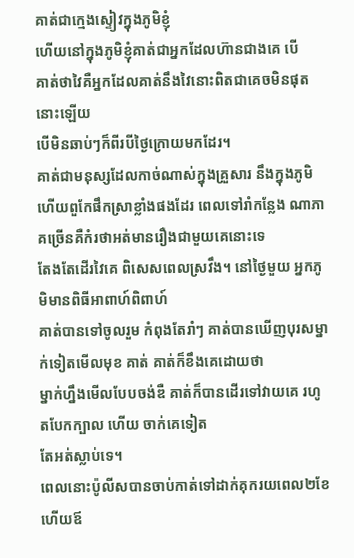គាត់ជាក្មេងស្ទៀវក្នុងភូមិខ្ញុំ
ហើយនៅក្នុងភូមិខ្ញុំគាត់ជាអ្នកដែលហ៊ានជាងគេ បើ
គាត់ថាវៃគឺអ្នកដែលគាត់នឹងវៃនោះពិតជាគេចមិនផុតនោះឡើយ
បើមិនឆាប់ៗក៏ពីរបីថ្ងៃក្រោយមកដែរ។
គាត់ជាមនុស្សដែលកាច់ណាស់ក្នុងគ្រួសារ នឹងក្នុងភូមិ
ហើយពួកែផឹកស្រាខ្លាំងផងដែរ ពេលទៅរាំកន្លែង ណាភាគច្រើនគឺកំរថាអត់មានរឿងជាមួយគេនោះទេ
តែងតែដើរវៃគេ ពិសេសពេលស្រវឹង។ នៅថ្ងៃមួយ អ្នកភូមិមានពិធីអាពាហ៍ពិពាហ៍
គាត់បានទៅចូលរួម កំពុងតែរាំៗ គាត់បានឃើញបុរសម្នាក់ទៀតមើលមុខ គាត់ គាត់ក៏ខឹងគេដោយថា
ម្នាក់ហ្នឹងមើលបែបចង់ឌឺ គាត់ក៏បានដើរទៅវាយគេ រហូតបែកក្បាល ហើយ ចាក់គេទៀត
តែអត់ស្លាប់ទេ។
ពេលនោះប៉ូលីសបានចាប់កាត់ទៅដាក់គុករយពេល២ខែ ហើយឪ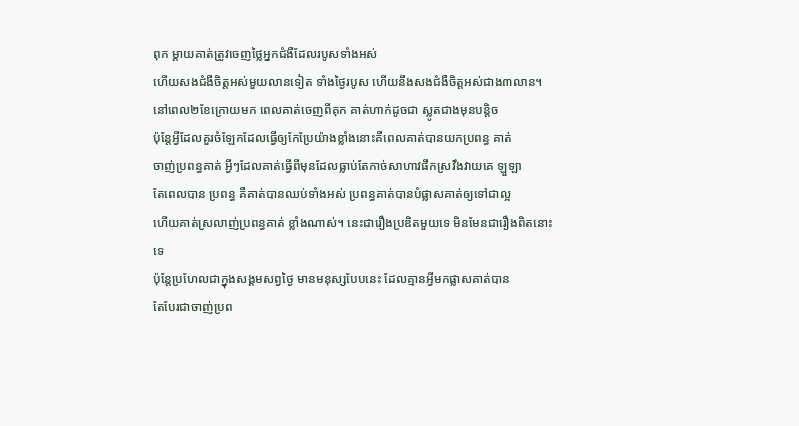ពុក ម្តាយគាត់ត្រូវចេញថ្លៃអ្នកជំងឺដែលរបូសទាំងអស់
ហើយសងជំងឺចិត្តអស់មួយលានទៀត ទាំងថ្ងៃរបូស ហើយនឹងសងជំងឺចិត្តអស់ជាង៣លាន។
នៅពេល២ខែក្រោយមក ពេលគាត់ចេញពីគុក គាត់ហាក់ដូចជា ស្លូតជាងមុនបន្តិច
ប៉ុន្តែអ្វីដែលគួរចំឡែកដែលធ្វើឲ្យកែប្រែយ៉ាងខ្លាំងនោះគឺពេលគាត់បានយកប្រពន្ធ គាត់
ចាញ់ប្រពន្ធគាត់ អ្វីៗដែលគាត់ធ្វើពីមុនដែលធ្លាប់តែកាច់សាហាវផឹកស្រវឹងវាយគេ ឡួឡា
តែពេលបាន ប្រពន្ធ គឺគាត់បានឈប់ទាំងអស់ ប្រពន្ធគាត់បានបំផ្លាសគាត់ឲ្យទៅជាល្អ
ហើយគាត់ស្រលាញ់ប្រពន្ធគាត់ ខ្លាំងណាស់។ នេះជារឿងប្រឌិតមួយទេ មិនមែនជារឿងពិតនោះទេ
ប៉ុន្តែប្រហែលជាក្នុងសង្គមសព្វថ្ងៃ មានមនុស្សបែបនេះ ដែលគ្មានអ្វីមកផ្លាសគាត់បាន
តែបែរជាចាញ់ប្រព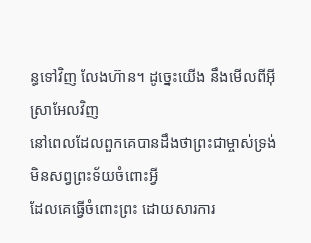ន្ធទៅវិញ លែងហ៊ាន។ ដូច្នេះយើង នឹងមើលពីអ៊ីស្រាអែលវិញ
នៅពេលដែលពួកគេបានដឹងថាព្រះជាម្ចាស់ទ្រង់មិនសព្វព្រះទ័យចំពោះអ្វី
ដែលគេធ្វើចំពោះព្រះ ដោយសារការ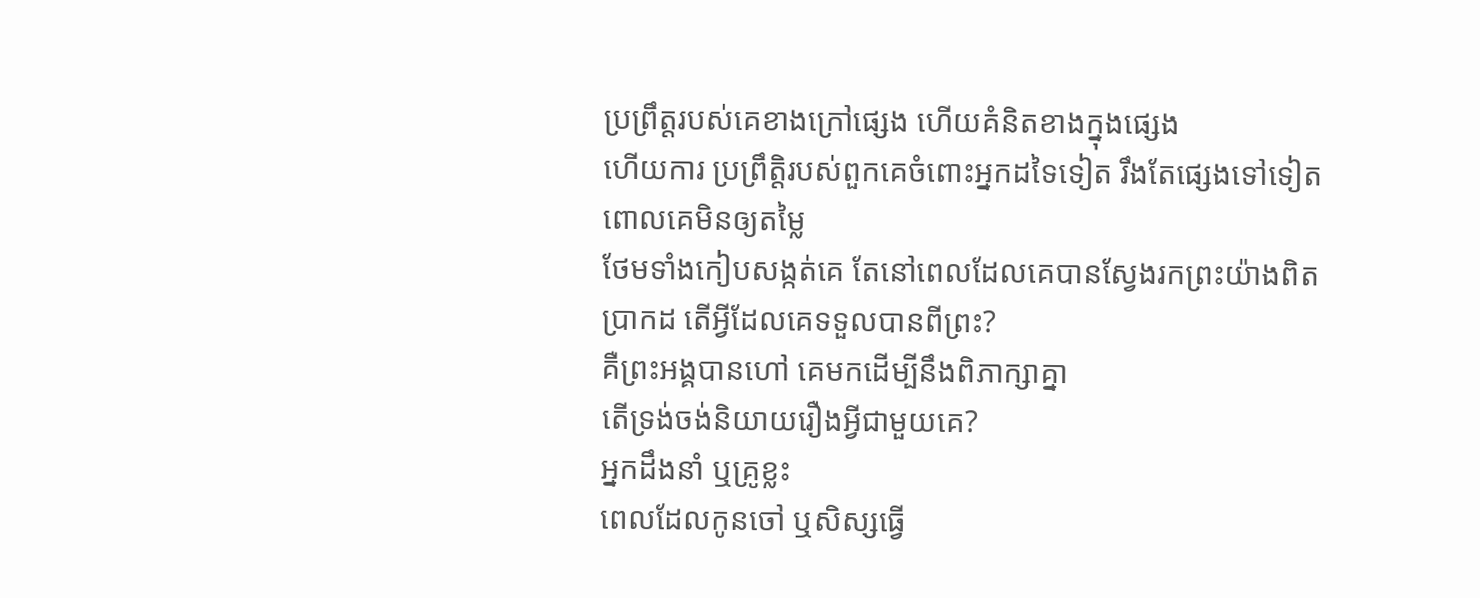ប្រព្រឹត្តរបស់គេខាងក្រៅផ្សេង ហើយគំនិតខាងក្នុងផ្សេង
ហើយការ ប្រព្រឹត្តិរបស់ពួកគេចំពោះអ្នកដទៃទៀត រឹងតែផ្សេងទៅទៀត ពោលគេមិនឲ្យតម្លៃ
ថែមទាំងកៀបសង្កត់គេ តែនៅពេលដែលគេបានស្វែងរកព្រះយ៉ាងពិតប្រាកដ តើអ្វីដែលគេទទួលបានពីព្រះ?
គឺព្រះអង្គបានហៅ គេមកដើម្បីនឹងពិភាក្សាគ្នា
តើទ្រង់ចង់និយាយរឿងអ្វីជាមួយគេ?
អ្នកដឹងនាំ ឬគ្រូខ្លះ
ពេលដែលកូនចៅ ឬសិស្សធ្វើ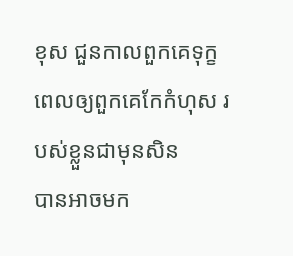ខុស ជួនកាលពួកគេទុក្ខពេលឲ្យពួកគេកែកំហុស របស់ខ្លួនជាមុនសិន
បានអាចមក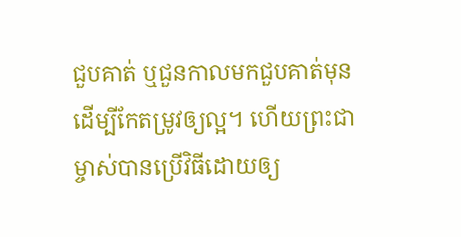ជួបគាត់ ឬជួនកាលមកជួបគាត់មុនដើម្បីកែតម្រូវឲ្យល្អ។ ហើយព្រះជា ម្ចាស់បានប្រើវិធីដោយឲ្យ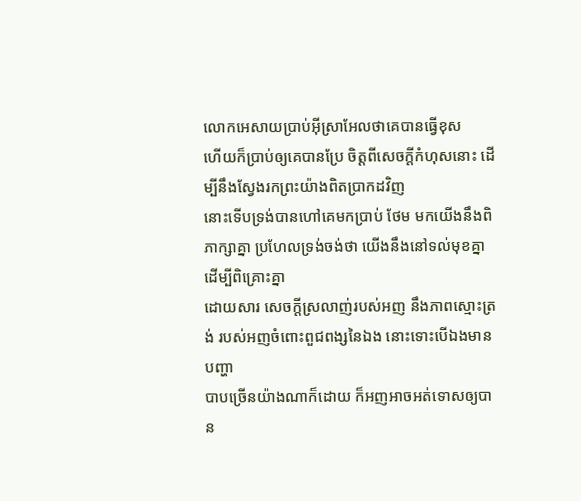លោកអេសាយប្រាប់អ៊ីស្រាអែលថាគេបានធ្វើខុស
ហើយក៏ប្រាប់ឲ្យគេបានប្រែ ចិត្តពីសេចក្តីកំហុសនោះ ដើម្បីនឹងស្វែងរកព្រះយ៉ាងពិតប្រាកដវិញ
នោះទើបទ្រង់បានហៅគេមកប្រាប់ ថែម មកយើងនឹងពិភាក្សាគ្នា ប្រហែលទ្រង់ចង់ថា យើងនឹងនៅទល់មុខគ្នាដើម្បីពិគ្រោះគ្នា
ដោយសារ សេចក្តីស្រលាញ់របស់អញ នឹងភាពស្មោះត្រង់ របស់អញចំពោះពួជពង្សនៃឯង នោះទោះបើឯងមានបញ្ហា
បាបច្រើនយ៉ាងណាក៏ដោយ ក៏អញអាចអត់ទោសឲ្យបាន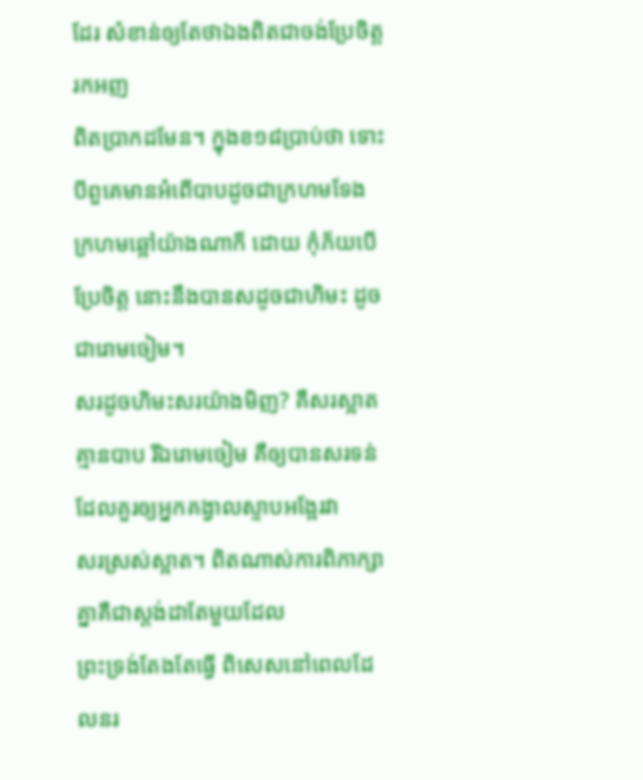ដែរ សំខាន់ឲ្យតែថាឯងពិតជាចង់ប្រែចិត្តរកអញ
ពិតប្រាកដមែន។ ក្នុងខ១៨ប្រាប់ថា ទោះបីពួគេមានអំពើបាបដូចជាក្រហមទែង
ក្រហមឆ្អៅយ៉ាងណាក៏ ដោយ កុំភ័យបើប្រែចិត្ត នោះនឹងបានសដូចជាហិមះ ដូចជារោមចៀម។
សរដូចហិមះសរយ៉ាងមិញ? គឺសរស្អាតគ្មានបាប រីឯរោមចៀម គឺឲ្យបានសរទន់ដែលគួរឲ្យអ្នកគង្វាលស្ទាបអង្អែរវា
សរស្រស់ស្អាត។ ពិតណាស់ការពិភាក្សាគ្នាគឺជាស្តង់ដាតែមួយដែល
ព្រះទ្រង់តែងតែធ្វើ ពិសេសនៅពេលដែលនរ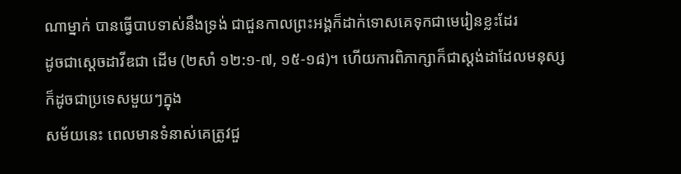ណាម្នាក់ បានធ្វើបាបទាស់នឹងទ្រង់ ជាជួនកាលព្រះអង្គក៏ដាក់ទោសគេទុកជាមេរៀនខ្លះដែរ
ដូចជាស្តេចដាវីឌជា ដើម (២សាំ ១២:១-៧, ១៥-១៨)។ ហើយការពិភាក្សាក៏ជាស្តង់ដាដែលមនុស្សក៏ដូចជាប្រទេសមួយៗក្នុង
សម័យនេះ ពេលមានទំនាស់គេត្រូវជួ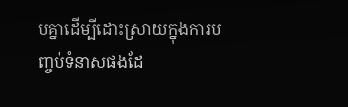បគ្នាដើម្បីដោះស្រាយក្នុងការបញ្ចប់ទំនាសផងដែ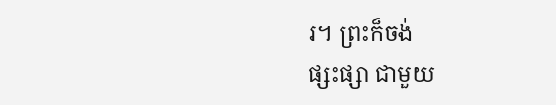រ។ ព្រះក៏ចង់
ផ្សះផ្សា ជាមួយ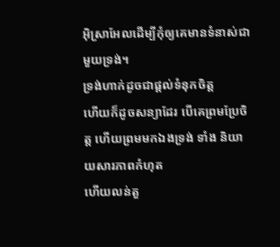អ៊ិស្រាអែលដើម្បីកុំឲ្យគេមានទំនាស់ជាមួយទ្រង់។
ទ្រង់ហាក់ដូចជាផ្តល់ទំនុកចិត្ត
ហើយក៏ដូចសន្យាដែរ បើគេព្រមប្រែចិត្ត ហើយព្រមមកឯងទ្រង់ ទាំង និយាយសារភាពកំហុត
ហើយលន់តួ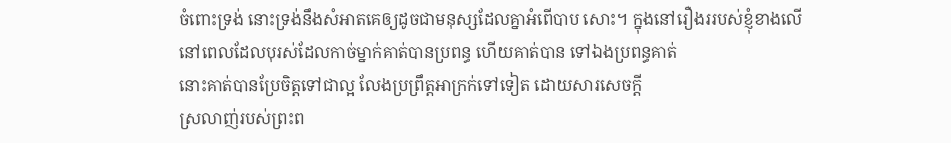ចំពោះទ្រង់ នោះទ្រង់នឹងសំអាតគេឲ្យដូចជាមនុស្សដែលគ្នាអំពើបាប សោះ។ ក្នុងនៅរឿងររបស់ខ្ញុំខាងលើ
នៅពេលដែលបុរស់ដែលកាច់ម្នាក់គាត់បានប្រពន្ធ ហើយគាត់បាន ទៅឯងប្រពន្ធគាត់
នោះគាត់បានប្រែចិត្តទៅជាល្អ លែងប្រព្រឹត្តអាក្រក់ទៅទៀត ដោយសារសេចក្តី
ស្រលាញ់របស់ព្រះព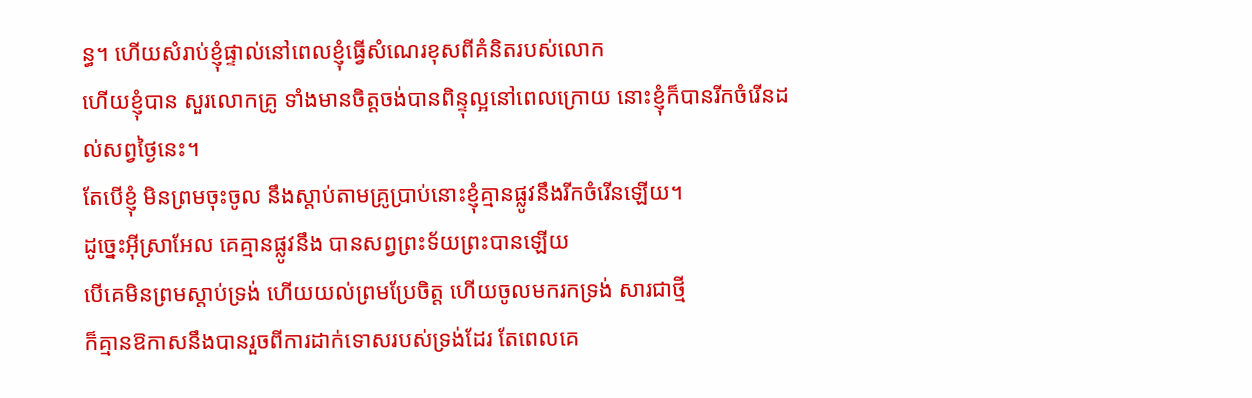ន្ធ។ ហើយសំរាប់ខ្ញុំផ្ទាល់នៅពេលខ្ញុំធ្វើសំណេរខុសពីគំនិតរបស់លោក
ហើយខ្ញុំបាន សួរលោកគ្រូ ទាំងមានចិត្តចង់បានពិន្ទុល្អនៅពេលក្រោយ នោះខ្ញុំក៏បានរីកចំរើនដល់សព្វថ្ងៃនេះ។
តែបើខ្ញុំ មិនព្រមចុះចូល នឹងស្តាប់តាមគ្រូប្រាប់នោះខ្ញុំគ្មានផ្លូវនឹងរីកចំរើនឡើយ។
ដូច្នេះអ៊ីស្រាអែល គេគ្មានផ្លូវនឹង បានសព្វព្រះទ័យព្រះបានឡើយ
បើគេមិនព្រមស្តាប់ទ្រង់ ហើយយល់ព្រមប្រែចិត្ត ហើយចូលមករកទ្រង់ សារជាថ្មី
ក៏គ្មានឱកាសនឹងបានរួចពីការដាក់ទោសរបស់ទ្រង់ដែរ តែពេលគេ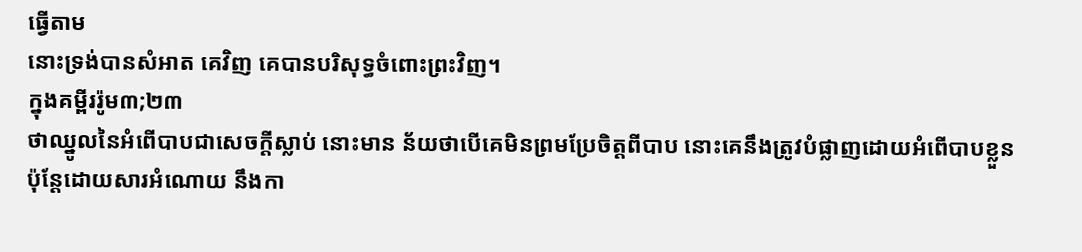ធ្វើតាម
នោះទ្រង់បានសំអាត គេវិញ គេបានបរិសុទ្ធចំពោះព្រះវិញ។
ក្នុងគម្ពីររ៉ូម៣;២៣
ថាឈ្នូលនៃអំពើបាបជាសេចក្តីស្លាប់ នោះមាន ន័យថាបើគេមិនព្រមប្រែចិត្តពីបាប នោះគេនឹងត្រូវបំផ្លាញដោយអំពើបាបខ្លួន
ប៉ុន្តែដោយសារអំណោយ នឹងកា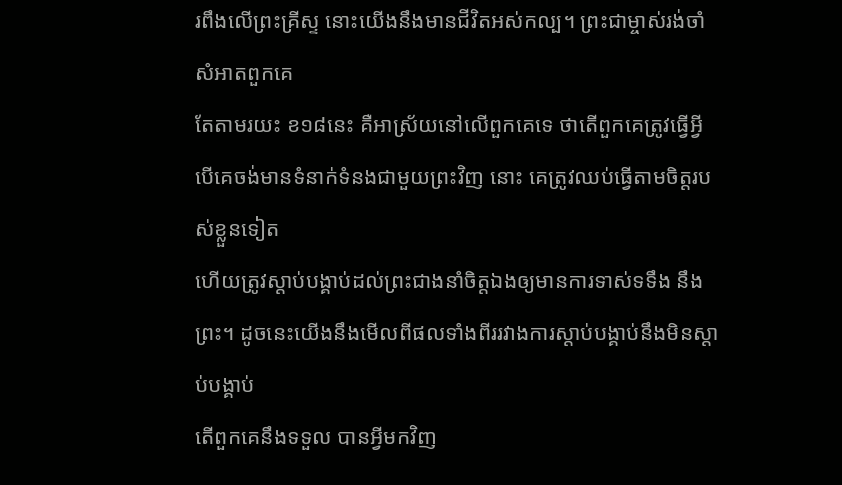រពឹងលើព្រះគ្រីស្ទ នោះយើងនឹងមានជីវិតអស់កល្ប។ ព្រះជាម្ចាស់រង់ចាំសំអាតពួកគេ
តែតាមរយះ ខ១៨នេះ គឺអាស្រ័យនៅលើពួកគេទេ ថាតើពួកគេត្រូវធ្វើអ្វី
បើគេចង់មានទំនាក់ទំនងជាមួយព្រះវិញ នោះ គេត្រូវឈប់ធ្វើតាមចិត្តរបស់ខ្លួនទៀត
ហើយត្រូវស្តាប់បង្គាប់ដល់ព្រះជាងនាំចិត្តឯងឲ្យមានការទាស់ទទឹង នឹងព្រះ។ ដូចនេះយើងនឹងមើលពីផលទាំងពីររវាងការស្តាប់បង្គាប់នឹងមិនស្តាប់បង្គាប់
តើពួកគេនឹងទទួល បានអ្វីមកវិញ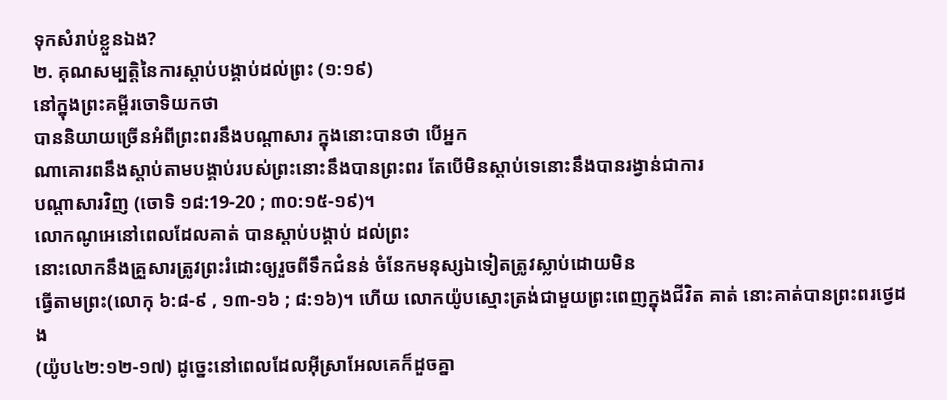ទុកសំរាប់ខ្លួនឯង?
២. គុណសម្បត្តិនៃការស្តាប់បង្គាប់ដល់ព្រះ (១:១៩)
នៅក្នុងព្រះគម្ពីរចោទិយកថា
បាននិយាយច្រើនអំពីព្រះពរនឹងបណ្តាសារ ក្នុងនោះបានថា បើអ្នក
ណាគោរពនឹងស្តាប់តាមបង្គាប់របស់ព្រះនោះនឹងបានព្រះពរ តែបើមិនស្តាប់ទេនោះនឹងបានរង្វាន់ជាការ
បណ្តាសារវិញ (ចោទិ ១៨:19-20 ; ៣០:១៥-១៩)។
លោកណូអេនៅពេលដែលគាត់ បានស្តាប់បង្គាប់ ដល់ព្រះ
នោះលោកនឹងគ្រួសារត្រូវព្រះរំដោះឲ្យរួចពីទឹកជំនន់ ចំនែកមនុស្សឯទៀតត្រូវស្លាប់ដោយមិន
ធ្វើតាមព្រះ(លោកុ ៦:៨-៩ , ១៣-១៦ ; ៨:១៦)។ ហើយ លោកយ៉ូបស្មោះត្រង់ជាមួយព្រះពេញក្នុងជីវិត គាត់ នោះគាត់បានព្រះពរថ្វេដង
(យ៉ូប៤២:១២-១៧) ដូច្នេះនៅពេលដែលអ៊ីស្រាអែលគេក៏ដួចគ្នា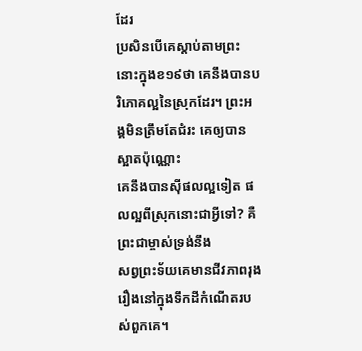ដែរ
ប្រសិនបើគេស្តាប់តាមព្រះ នោះក្នុងខ១៩ថា គេនឹងបានបរិភោគល្អនៃស្រុកដែរ។ ព្រះអង្គមិនត្រឹមតែជំរះ គេឲ្យបានស្អាតប៉ុណ្ណោះ
គេនឹងបានស៊ីផលល្អទៀត ផលល្អពីស្រុកនោះជាអ្វីទៅ? គឺព្រះជាម្ចាស់ទ្រង់នឹង
សព្វព្រះទ័យគេមានជីវភាពរុងរឿងនៅក្នុងទឹកដីកំណើតរបស់ពួកគេ។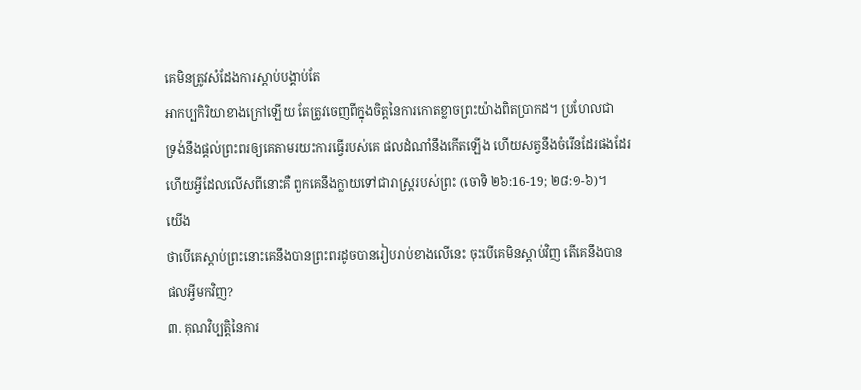គេមិនត្រូវសំដែងការស្តាប់បង្គាប់តែ
អាកប្បកិរិយាខាងក្រៅឡើយ តែត្រូវចេញពីក្នុងចិត្តនៃការកោតខ្លាចព្រះយ៉ាងពិតប្រាកដ។ ប្រហែលជា
ទ្រង់នឹងផ្តល់ព្រះពរឲ្យគេតាមរយះការធ្វើរបស់គេ ផលដំណាំនឹងកើតឡើង ហើយសត្វនឹងចំរើនដែរផងដែរ
ហើយអ្វីដែលលើសពីនោះគឺ ពួកគេនឹងក្លាយទៅជារាស្ត្ររបស់ព្រះ (ចោទិ ២៦:16-19; ២៨:១-៦)។
យើង
ថាបើគេស្តាប់ព្រះនោះគេនឹងបានព្រះពរដូចបានរៀបរាប់ខាងលើនេះ ចុះបើគេមិនស្តាប់វិញ តើគេនឹងបាន
ផលអ្វីមកវិញ?
៣. គុណវិប្បត្តិនៃការ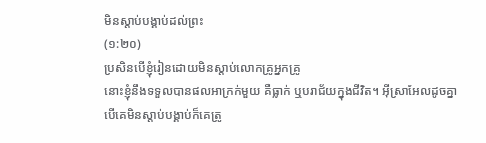មិនស្តាប់បង្គាប់ដល់ព្រះ
(១:២០)
ប្រសិនបើខ្ញុំរៀនដោយមិនស្តាប់លោកគ្រូអ្នកគ្រូ
នោះខ្ញុំនឹងទទួលបានផលអាក្រក់មួយ គឺធ្លាក់ ឬបរាជ័យក្នុងជីវិត។ អ៊ីស្រាអែលដូចគ្នា
បើគេមិនស្តាប់បង្គាប់ក៏គេត្រូ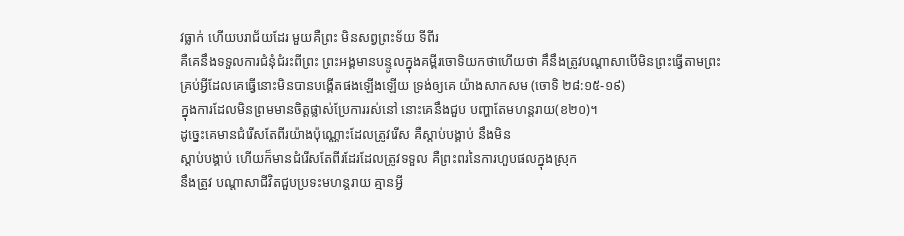វធ្លាក់ ហើយបរាជ័យដែរ មួយគឺព្រះ មិនសព្វព្រះទ័យ ទីពីរ
គឺគេនឹងទទួលការជំនុំជំរះពីព្រះ ព្រះអង្គមានបន្ទូលក្នុងគម្ពីរចោទិយកថាហើយថា គឹនឹងត្រូវបណ្តាសាបើមិនព្រះធ្វើតាមព្រះ
គ្រប់អ្វីដែលគេធ្វើនោះមិនបានបង្គើតផងឡើងឡើយ ទ្រង់ឲ្យគេ យ៉ាងសាកសម (ចោទិ ២៨:១៥-១៩)
ក្នុងការដែលមិនព្រមមានចិត្តផ្លាស់ប្រែការរស់នៅ នោះគេនឹងជួប បញ្ហាតែមហន្តរាយ(ខ២០)។
ដូច្នេះគេមានជំរើសតែពីរយ៉ាងប៉ុណ្ណោះដែលត្រូវរើស គឺស្តាប់បង្គាប់ នឹងមិន
ស្តាប់បង្គាប់ ហើយក៏មានជំរើសតែពីរដែរដែលត្រូវទទួល គឺព្រះពរនៃការហួបផលក្នុងស្រុក
នឹងត្រូវ បណ្តាសាជីវិតជួបប្រទះមហន្តរាយ គ្មានអ្វី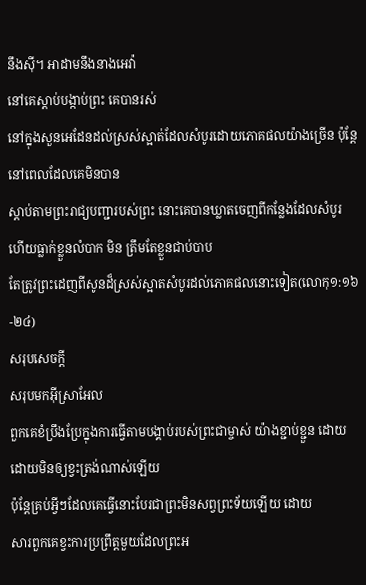នឹងស៊ី។ អាដាមនឹងនាងអេវ៉ា
នៅគេស្តាប់បង្កាប់ព្រះ គេបានរស់
នៅក្នុងសួនអេដែនដល់ស្រស់ស្អាត់ដែលសំបូរដោយភោគផលយ៉ាងច្រើន ប៉ុន្តែនៅពេលដែលគេមិនបាន
ស្តាប់តាមព្រះរាជ្យបញ្ជារបស់ព្រះ នោះគេបានឃ្លាតចេញពីកន្លែងដែលសំបូរ
ហើយធ្លាក់ខ្លួនលំបាក មិន ត្រឹមតែខ្លួនជាប់បាប
តែត្រូវព្រះដេញពីសូនដ៏ស្រស់ស្អាតសំបូរដល់ភោគផលនោះទៀត(លោកុ១:១៦-២៤)
សរុបសេចក្តី
សរុបមកអ៊ីស្រាអែល
ពួកគេខំប្រឹងប្រែក្នុងការធ្វើតាមបង្គាប់របស់ព្រះជាម្ចាស់ យ៉ាងខ្ជាប់ខ្ជួន ដោយ
ដោយមិនឲ្យខ្វះត្រង់ណាស់ឡើយ
ប៉ុន្តែគ្រប់អ្វីៗដែលគេធ្វើនោះបែរជាព្រះមិនសព្វព្រះទ័យឡើយ ដោយ
សារពួកគេខ្វះការប្រព្រឹត្តមួយដែលព្រះអ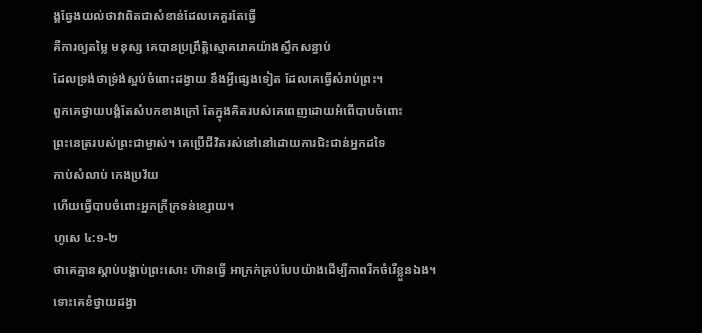ង្គឆ្វែងយល់ថាវាពិតជាសំខាន់ដែលគេគួរតែធ្វើ
គឺការឲ្យតម្លៃ មនុស្ស គេបានប្រព្រឹត្តិស្មោគរោគយ៉ាងស្ធឹកសន្ធាប់
ដែលទ្រង់ថាទ្រ់ង់ស្អប់ចំពោះដង្វាយ នឹងអ្វីផ្សេងទៀត ដែលគេធ្វើសំរាប់ព្រះ។
ពួកគេថ្វាយបង្គំតែសំបកខាងក្រៅ តែក្នុងគិតរបស់គេពេញដោយអំពើបាបចំពោះ
ព្រះនេត្ររបស់ព្រះជាម្ចាស់។ គេប្រើជីវិតរស់នៅនៅដោយការជិះជាន់អ្នកដទៃ
កាប់សំលាប់ កេងប្រវ័យ
ហើយធ្វើបាបចំពោះអ្នកក្រីក្រទន់ខ្សោយ។
ហូសេ ៤:១-២
ថាគេគ្មានស្តាប់បង្គាប់ព្រះសោះ ហ៊ានធ្វើ អាក្រក់គ្រប់បែបយ៉ាងដើម្បីភាពរីកចំរើខ្លួនឯង។
ទោះគេខំថ្វាយដង្វា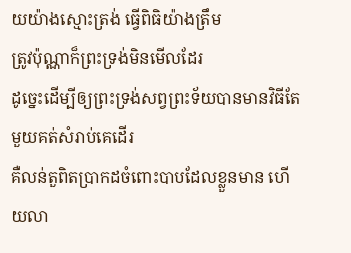យយ៉ាងស្មោះត្រង់ ធ្វើពិធិយ៉ាងត្រឹម
ត្រូវប៉ុណ្ណាក៏ព្រះទ្រង់មិនមើលដែរ
ដូច្នេះដើម្បីឲ្យព្រះទ្រង់សព្វព្រះទ័យបានមានវិធីតែមួយគត់សំរាប់គេដើរ
គឺលន់តួពិតប្រាកដចំពោះបាបដែលខ្លួនមាន ហើយលា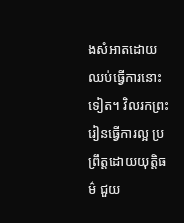ងសំអាតដោយឈប់ធ្វើការនោះទៀត។ វិលរកព្រះ
រៀនធ្វើការល្អ ប្រព្រឹត្តដោយយុត្តិធម៌ ជួយ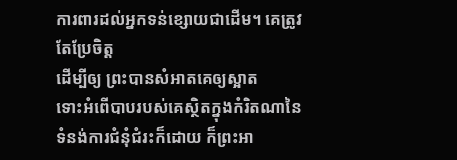ការពារដល់អ្នកទន់ខ្សោយជាដើម។ គេត្រូវតែប្រែចិត្ត
ដើម្បីឲ្យ ព្រះបានសំអាតគេឲ្យស្អាត
ទោះអំពើបាបរបស់គេស្ថិតក្នុងកំរិតណានៃទំនង់ការជំនុំជំរះក៏ដោយ ក៏ព្រះអា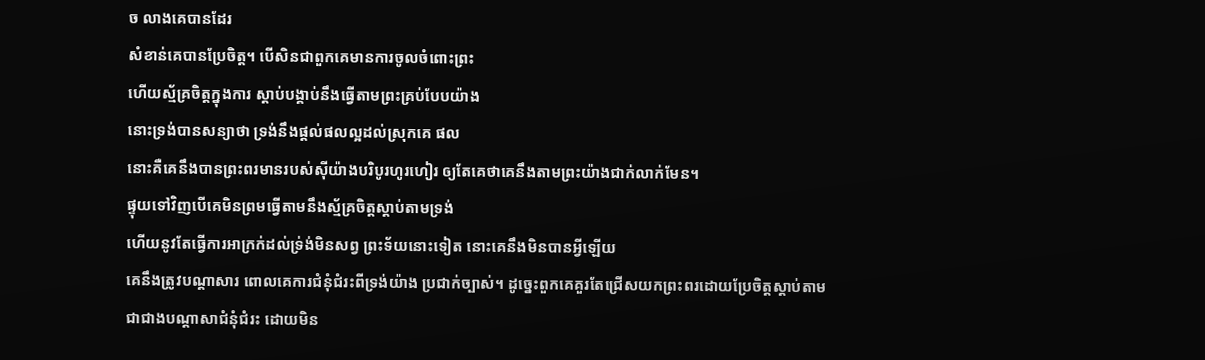ច លាងគេបានដែរ
សំខាន់គេបានប្រែចិត្ត។ បើសិនជាពួកគេមានការចូលចំពោះព្រះ
ហើយស្ម័គ្រចិត្តក្នុងការ ស្តាប់បង្គាប់នឹងធ្វើតាមព្រះគ្រប់បែបយ៉ាង
នោះទ្រង់បានសន្យាថា ទ្រង់នឹងផ្តល់ផលល្អដល់ស្រុកគេ ផល
នោះគឺគេនឹងបានព្រះពរមានរបស់ស៊ីយ៉ាងបរិបូរហូរហៀរ ឲ្យតែគេថាគេនឹងតាមព្រះយ៉ាងជាក់លាក់មែន។
ផ្ទុយទៅវិញបើគេមិនព្រមធ្វើតាមនឹងស្ម័គ្រចិត្តស្តាប់តាមទ្រង់
ហើយនូវតែធ្វើការអាក្រក់ដល់ទ្រ់ង់មិនសព្វ ព្រះទ័យនោះទៀត នោះគេនឹងមិនបានអ្វីឡើយ
គេនឹងត្រូវបណ្តាសារ ពោលគេការជំនុំជំរះពីទ្រង់យ៉ាង ប្រជាក់ច្បាស់។ ដូច្នេះពួកគេគួរតែជ្រើសយកព្រះពរដោយប្រែចិត្តស្តាប់តាម
ជាជាងបណ្តាសាជំនុំជំរះ ដោយមិន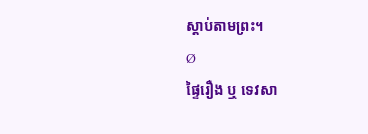ស្តាប់តាមព្រះ។
Ø
ផ្ទៃរឿង ឬ ទេវសា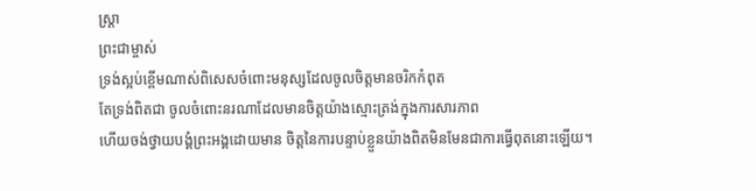ស្រ្តា
ព្រះជាម្ចាស់
ទ្រង់ស្អប់ខ្ពើមណាស់ពិសេសចំពោះមនុស្សដែលចូលចិត្តមានចរិកកំពុត
តែទ្រង់ពិតជា ចូលចំពោះនរណាដែលមានចិត្តយ៉ាងស្មោះត្រង់ក្នុងការសារភាព
ហើយចង់ថ្វាយបង្គំព្រះអង្គដោយមាន ចិត្តនៃការបន្ទាប់ខ្លួនយ៉ាងពិតមិនមែនជាការធ្វើពុតនោះឡើយ។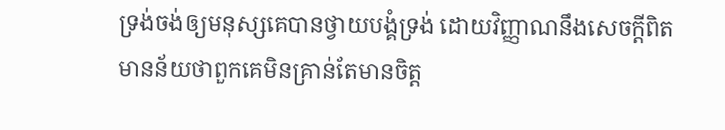ទ្រង់ចង់ឲ្យមនុស្សគេបានថ្វាយបង្គំទ្រង់ ដោយវិញ្ញាណនឹងសេចក្តីពិត
មានន័យថាពួកគេមិនគ្រាន់តែមានចិត្ត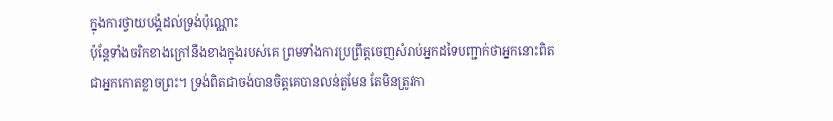ក្នុងការថ្វាយបង្គំដល់ទ្រង់ប៉ុណ្ណោះ
ប៉ុន្តែទាំងចរិកខាងក្រៅនឹងខាងក្នុងរបស់គេ ព្រមទាំងការប្រព្រឹត្តចេញសំរាប់អ្នកដទៃបញ្ជាក់ថាអ្នកនោះពិត
ជាអ្នកកោតខ្លាចព្រះ។ ទ្រង់ពិតជាចង់បានចិត្តគេបានលន់តួមែន តែមិនត្រូវកា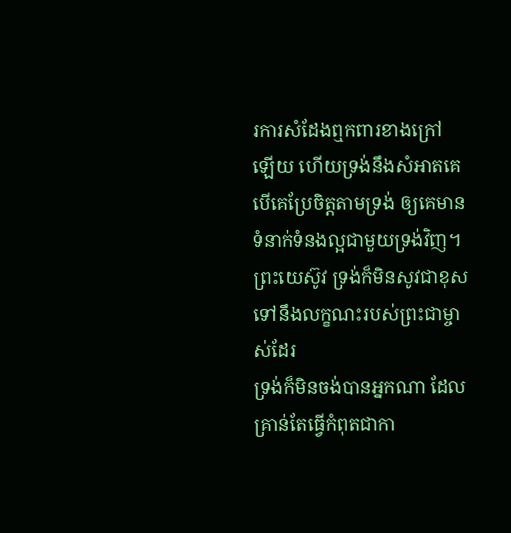រការសំដែងឮកពារខាងក្រៅ
ឡើយ ហើយទ្រង់នឹងសំអាតគេបើគេប្រែចិត្តតាមទ្រង់ ឲ្យគេមានទំនាក់ទំនងល្អជាមួយទ្រង់វិញ។
ព្រះយេស៊ូវ ទ្រង់ក៏មិនសូវជាខុសទៅនឹងលក្ខណះរបស់ព្រះជាម្ចាស់ដែរ
ទ្រង់ក៏មិនចង់បានអ្នកណា ដែលគ្រាន់តែធ្វើកំពុតជាកា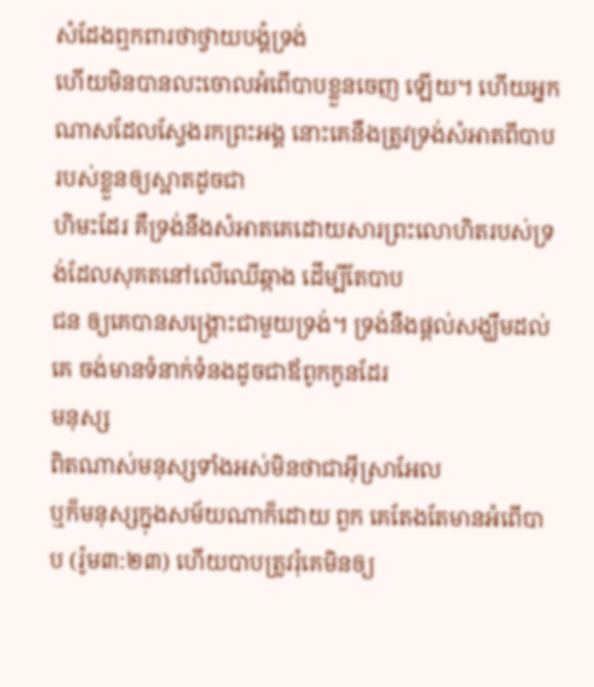សំដែងឮកពារថាថ្វាយបង្គំទ្រង់
ហើយមិនបានលះចោលអំពើបាបខ្លួនចេញ ឡើយ។ ហើយអ្នកណាសដែលស្វែងរកព្រះអង្គ នោះគេនឹងត្រូវទ្រង់សំអាតពីបាបរបស់ខ្លួនឲ្យស្អាតដូចជា
ហិមះដែរ គឺទ្រង់នឹងសំអាតគេដោយសារព្រះលោហិតរបស់ទ្រង់ដែលសុគតនៅលើឈើឆ្កាង ដើម្បីតែបាប
ជន ឲ្យគេបានសង្គ្រោះជាមួយទ្រង់។ ទ្រង់នឹងផ្តល់សង្ឃឹមដល់គេ ចង់មានទំនាក់ទំនងដូចជាឪពូកកូនដែរ
មនុស្ស
ពិតណាស់មនុស្សទាំងអស់មិនថាជាអ៊ីស្រាអែល
ឬក៏មនុស្សក្នុងសម័យណាក៏ដោយ ពួក គេតែងតែមានអំពើបាប (រ៉ូម៣:២៣) ហើយបាបត្រូវរុំគេមិនឲ្យ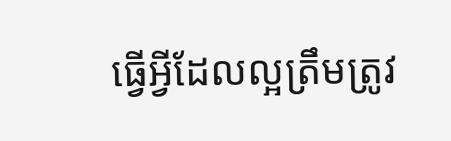ធ្វើអ្វីដែលល្អត្រឹមត្រូវ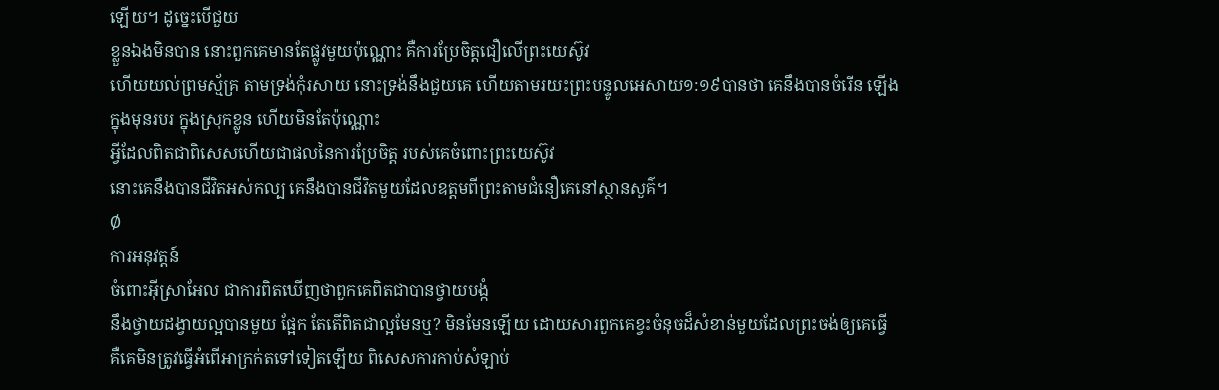ឡើយ។ ដូច្នេះបើជួយ
ខ្លួនឯងមិនបាន នោះពួកគេមានតែផ្លូវមួយប៉ុណ្ណោះ គឺការប្រែចិត្តជឿលើព្រះយេស៊ូវ
ហើយយល់ព្រមស័្មគ្រ តាមទ្រង់កុំរសាយ នោះទ្រង់នឹងជួយគេ ហើយតាមរយះព្រះបន្ទូលអេសាយ១:១៩បានថា គេនឹងបានចំរើន ឡើងក្នុងមុនរបរ ក្នុងស្រុកខ្លូន ហើយមិនតែប៉ុណ្ណោះ
អ្វីដែលពិតជាពិសេសហើយជាផលនៃការប្រែចិត្ត របស់គេចំពោះព្រះយេស៊ូវ
នោះគេនឹងបានជីវិតអស់កល្ប គេនឹងបានជីវិតមួយដែលឧត្តមពីព្រះតាមជំនឿគេនៅស្ថានសួគ៌។
Ø
ការអនុវត្តន៍
ចំពោះអ៊ីស្រាអែល ជាការពិតឃើញថាពួកគេពិតជាបានថ្វាយបង្កំ
នឹងថ្វាយដង្វាយល្អបានមួយ ផ្អែក តែតើពិតជាល្អមែនឬ? មិនមែនឡើយ ដោយសារពួកគេខ្វះចំនុចដ៏សំខាន់មួយដែលព្រះចង់ឲ្យគេធ្វើ
គឺគេមិនត្រូវធ្វើអំពើអាក្រក់តទៅទៀតឡើយ ពិសេសការកាប់សំឡាប់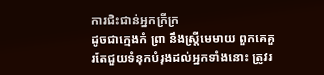ការជិះជាន់អ្នកក្រីក្រ
ដូចជាក្មេងកំ ព្រា នឹងស្រ្តីមេមាយ ពួកគេគួរតែជួយទំនុកបំរុងដល់អ្នកទាំងនោះ ត្រូវរ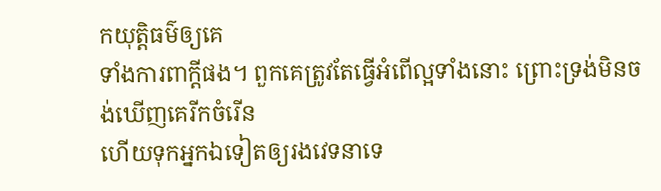កយុត្តិធម៌ឲ្យគេ
ទាំងការពាក្តីផង។ ពួកគេត្រូវតែធ្វើអំពើល្អទាំងនោះ ព្រោះទ្រង់មិនចង់ឃើញគេរីកចំរើន
ហើយទុកអ្នកឯទៀតឲ្យរងវេទនាទេ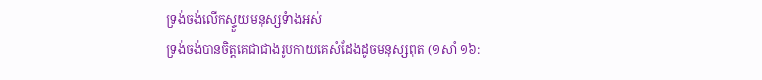ទ្រង់ចង់លើកស្ទួយមនុស្សទំាងអស់
ទ្រង់ចង់បានចិត្តគេជាជាងរូបកាយគេសំដែងដូចមនុស្សពុត (១សាំ ១៦: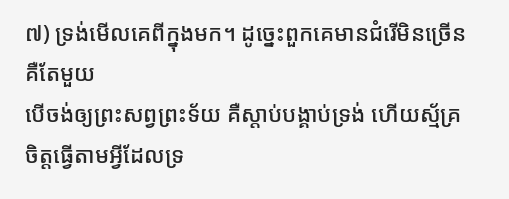៧) ទ្រង់មើលគេពីក្នុងមក។ ដូច្នេះពួកគេមានជំរើមិនច្រើនគឺតែមួយ
បើចង់ឲ្យព្រះសព្វព្រះទ័យ គឺស្តាប់បង្គាប់ទ្រង់ ហើយស្ម័គ្រចិត្តធ្វើតាមអ្វីដែលទ្រ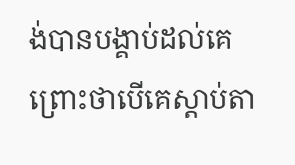ង់បានបង្គាប់ដល់គេ
ព្រោះថាបើគេស្តាប់តា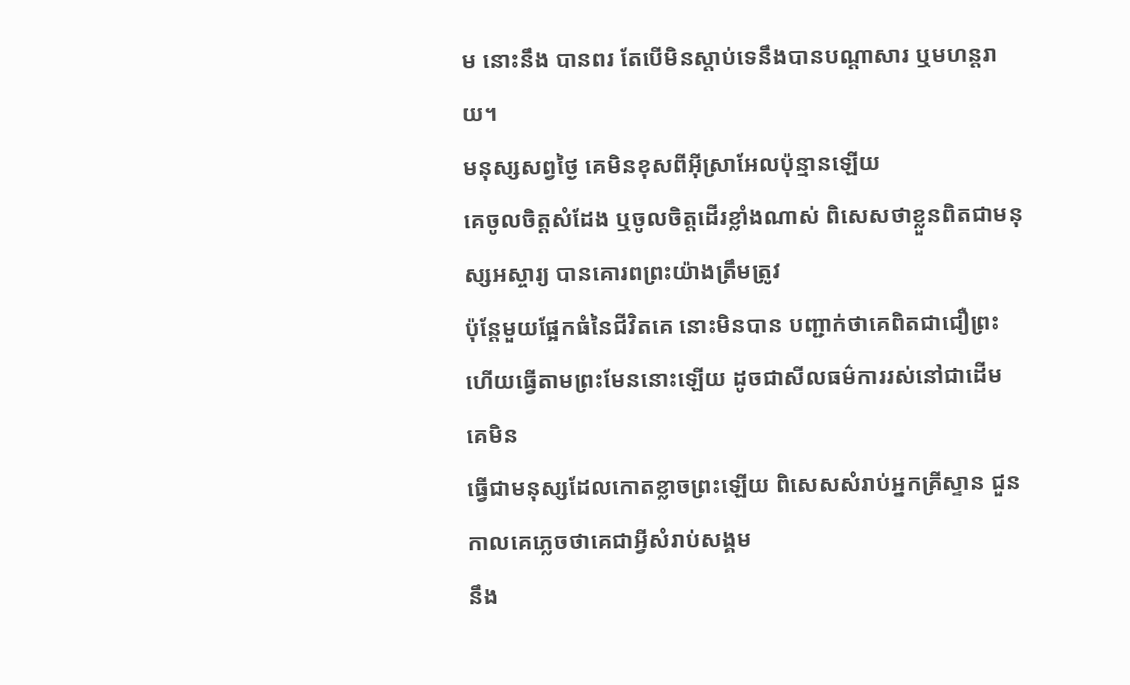ម នោះនឹង បានពរ តែបើមិនស្តាប់ទេនឹងបានបណ្តាសារ ឬមហន្តរាយ។
មនុស្សសព្វថ្ងៃ គេមិនខុសពីអ៊ីស្រាអែលប៉ុន្មានឡើយ
គេចូលចិត្តសំដែង ឬចូលចិត្តដើរខ្លាំងណាស់ ពិសេសថាខ្លួនពិតជាមនុស្សអស្ចារ្យ បានគោរពព្រះយ៉ាងត្រឹមត្រូវ
ប៉ុន្តែមួយផ្អែកធំនៃជីវិតគេ នោះមិនបាន បញ្ជាក់ថាគេពិតជាជឿព្រះ
ហើយធ្វើតាមព្រះមែននោះឡើយ ដូចជាសីលធម៌ការរស់នៅជាដើម គេមិន
ធ្វើជាមនុស្សដែលកោតខ្លាចព្រះឡើយ ពិសេសសំរាប់អ្នកគ្រីស្ទាន ជួនកាលគេភ្លេចថាគេជាអ្វីសំរាប់សង្គម
នឹង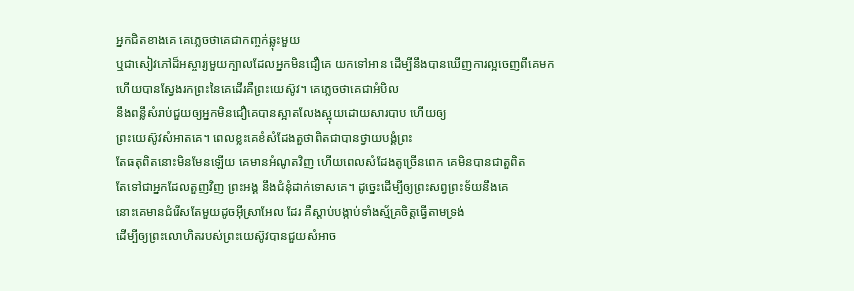អ្នកជិតខាងគេ គេភ្លេចថាគេជាកញ្ចក់ឆ្លុះមួយ
ឬជាសៀវភៅដ៏អស្ចារ្យមួយក្បាលដែលអ្នកមិនជឿគេ យកទៅអាន ដើម្បីនឹងបានឃើញការល្អចេញពីគេមក
ហើយបានស្វែងរកព្រះនៃគេដើរគឺព្រះយេស៊ូវ។ គេភ្លេចថាគេជាអំបិល
នឹងពន្លឹសំរាប់ជួយឲ្យអ្នកមិនជឿគេបានស្អាតលែងស្អុយដោយសារបាប ហើយឲ្យ
ព្រះយេស៊ូវសំអាតគេ។ ពេលខ្លះគេខំសំដែងតួថាពិតជាបានថ្វាយបង្គំព្រះ
តែធតុពិតនោះមិនមែនឡើយ គេមានអំណូតវិញ ហើយពេលសំដែងតូច្រើនពេក គេមិនបានជាតួពិត
តែទៅជាអ្នកដែលតួញវិញ ព្រះអង្គ នឹងជំនុំដាក់ទោសគេ។ ដូច្នេះដើម្បីឲ្យព្រះសព្វព្រះទ័យនឹងគេ
នោះគេមានជំរើសតែមួយដូចអ៊ីស្រាអែល ដែរ គឺស្តាប់បង្កាប់ទាំងស្ម័គ្រចិត្តធ្វើតាមទ្រង់
ដើម្បីឲ្យព្រះលោហិតរបស់ព្រះយេស៊ូវបានជួយសំអាច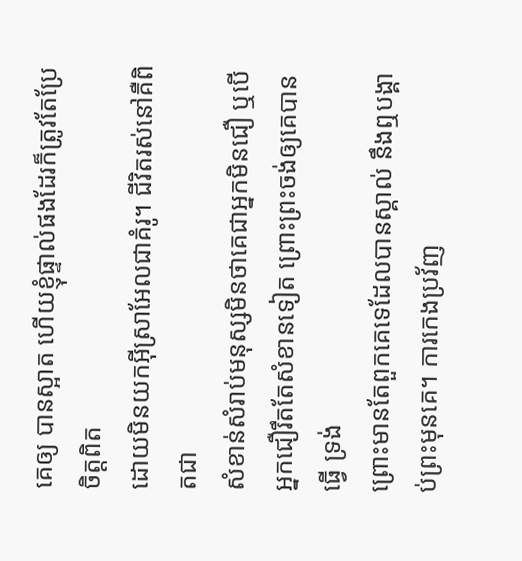គេឲ្យ បានស្អាត ហើយខ្ញុំផ្ទាល់ផងដែរក៏ត្រូវតែប្រែចិត្តពិត
ដោយមិនយកអ៊ីស្រាអែលជាគំរូ។ ជីវិតរស់នៅគឺពិតជា
សំខាន់សំរាប់មនុស្សមិនថាគេជាអ្នកមិនជឿ ឬបើអ្នកជឿរឹតតែសំខានទៀត ព្រោះព្រះចង់ឲ្យគេបានធ្វើ ទ្រង់
ព្រោះមានតែពួកគេទេដែលបានស្គាល់ នឹងឮបង្គាប់ព្រះមុនគេ។ ការកេងប្រវ័ញ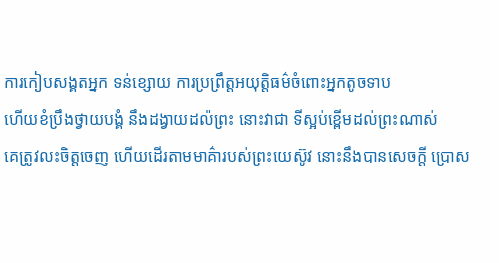ការកៀបសង្គតអ្នក ទន់ខ្សោយ ការប្រព្រឹត្តអយុត្តិធម៌ចំពោះអ្នកតូចទាប
ហើយខំប្រឹងថ្វាយបង្គំ នឹងដង្វាយដល៉ព្រះ នោះវាជា ទីស្អប់ខ្ពើមដល់ព្រះណាស់
គេត្រូវលះចិត្តចេញ ហើយដើរតាមមាគ៌ារបស់ព្រះយេស៊ូវ នោះនឹងបានសេចក្តី ប្រោស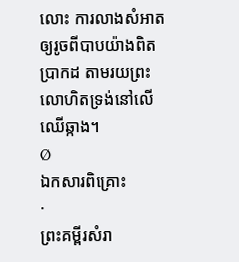លោះ ការលាងសំអាត
ឲ្យរូចពីបាបយ៉ាងពិតប្រាកដ តាមរយព្រះលោហិតទ្រង់នៅលើឈើឆ្កាង។
Ø
ឯកសារពិគ្រោះ
·
ព្រះគម្ពីរសំរា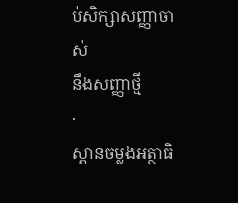ប់សិក្សាសញ្ញាចាស់
នឹងសញ្ញាថ្មី
·
ស្ពានចម្លងអត្ថាធិ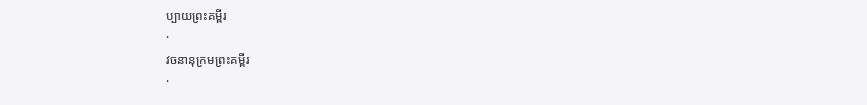ប្បាយព្រះគម្ពីរ
·
វចនានុក្រមព្រះគម្ពីរ
·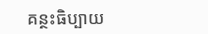គន្ថះធិប្បាយ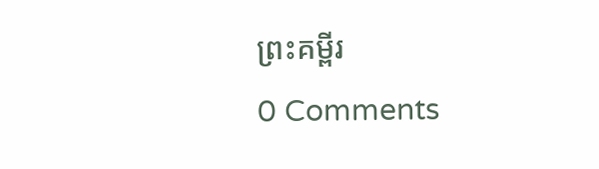ព្រះគម្ពីរ
0 Comments